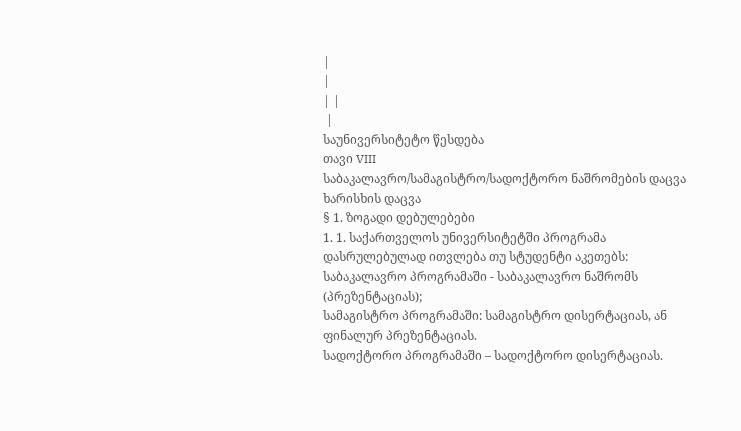|
|
| |
 |
საუნივერსიტეტო წესდება
თავი VIII
საბაკალავრო/სამაგისტრო/სადოქტორო ნაშრომების დაცვა
ხარისხის დაცვა
§ 1. ზოგადი დებულებები
1. 1. საქართველოს უნივერსიტეტში პროგრამა დასრულებულად ითვლება თუ სტუდენტი აკეთებს:
საბაკალავრო პროგრამაში - საბაკალავრო ნაშრომს (პრეზენტაციას);
სამაგისტრო პროგრამაში: სამაგისტრო დისერტაციას, ან ფინალურ პრეზენტაციას.
სადოქტორო პროგრამაში – სადოქტორო დისერტაციას.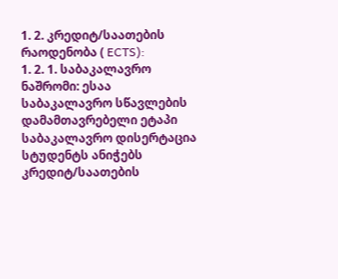1. 2. კრედიტ/საათების რაოდენობა ( ECTS):
1. 2. 1. საბაკალავრო ნაშრომი: ესაა საბაკალავრო სწავლების დამამთავრებელი ეტაპი საბაკალავრო დისერტაცია სტუდენტს ანიჭებს კრედიტ/საათების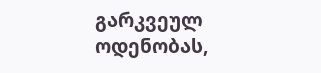გარკვეულ ოდენობას,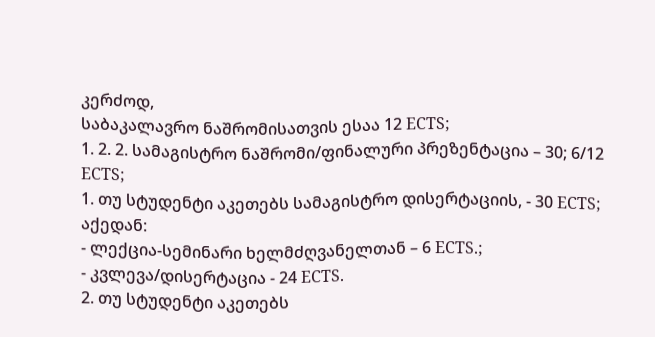კერძოდ,
საბაკალავრო ნაშრომისათვის ესაა 12 ECTS;
1. 2. 2. სამაგისტრო ნაშრომი/ფინალური პრეზენტაცია – 30; 6/12 ECTS;
1. თუ სტუდენტი აკეთებს სამაგისტრო დისერტაციის, - 30 ECTS;
აქედან:
- ლექცია-სემინარი ხელმძღვანელთან – 6 ECTS.;
- კვლევა/დისერტაცია - 24 ECTS.
2. თუ სტუდენტი აკეთებს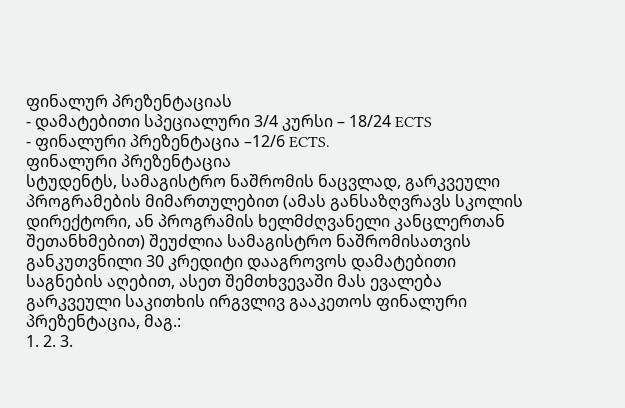ფინალურ პრეზენტაციას
- დამატებითი სპეციალური 3/4 კურსი – 18/24 ECTS
- ფინალური პრეზენტაცია –12/6 ECTS.
ფინალური პრეზენტაცია
სტუდენტს, სამაგისტრო ნაშრომის ნაცვლად, გარკვეული პროგრამების მიმართულებით (ამას განსაზღვრავს სკოლის დირექტორი, ან პროგრამის ხელმძღვანელი კანცლერთან შეთანხმებით) შეუძლია სამაგისტრო ნაშრომისათვის განკუთვნილი 30 კრედიტი დააგროვოს დამატებითი საგნების აღებით, ასეთ შემთხვევაში მას ევალება გარკვეული საკითხის ირგვლივ გააკეთოს ფინალური პრეზენტაცია, მაგ.:
1. 2. 3.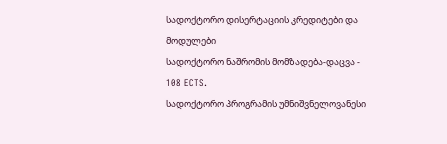სადოქტორო დისერტაციის კრედიტები და მოდულები
სადოქტორო ნაშრომის მომზადება-დაცვა - 108 ECTS.
სადოქტორო პროგრამის უმნიშვნელოვანესი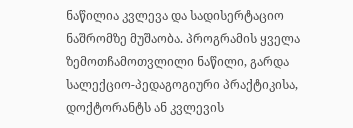ნაწილია კვლევა და სადისერტაციო ნაშრომზე მუშაობა. პროგრამის ყველა ზემოთჩამოთვლილი ნაწილი, გარდა სალექციო-პედაგოგიური პრაქტიკისა, დოქტორანტს ან კვლევის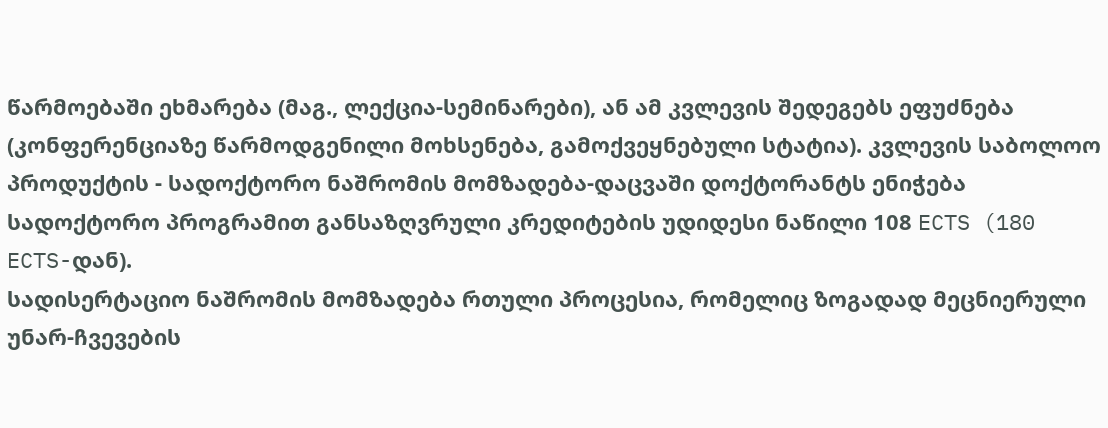წარმოებაში ეხმარება (მაგ., ლექცია-სემინარები), ან ამ კვლევის შედეგებს ეფუძნება (კონფერენციაზე წარმოდგენილი მოხსენება, გამოქვეყნებული სტატია). კვლევის საბოლოო პროდუქტის - სადოქტორო ნაშრომის მომზადება-დაცვაში დოქტორანტს ენიჭება სადოქტორო პროგრამით განსაზღვრული კრედიტების უდიდესი ნაწილი 108 ECTS (180 ECTS-დან).
სადისერტაციო ნაშრომის მომზადება რთული პროცესია, რომელიც ზოგადად მეცნიერული უნარ-ჩვევების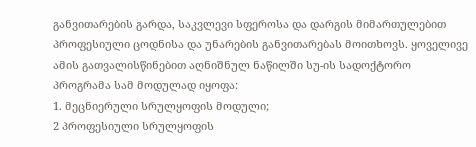განვითარების გარდა, საკვლევი სფეროსა და დარგის მიმართულებით პროფესიული ცოდნისა და უნარების განვითარებას მოითხოვს. ყოველივე ამის გათვალისწინებით აღნიშნულ ნაწილში სუ-ის სადოქტორო პროგრამა სამ მოდულად იყოფა:
1. მეცნიერული სრულყოფის მოდული;
2 პროფესიული სრულყოფის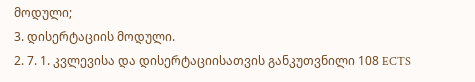მოდული;
3. დისერტაციის მოდული.
2. 7. 1. კვლევისა და დისერტაციისათვის განკუთვნილი 108 ECTS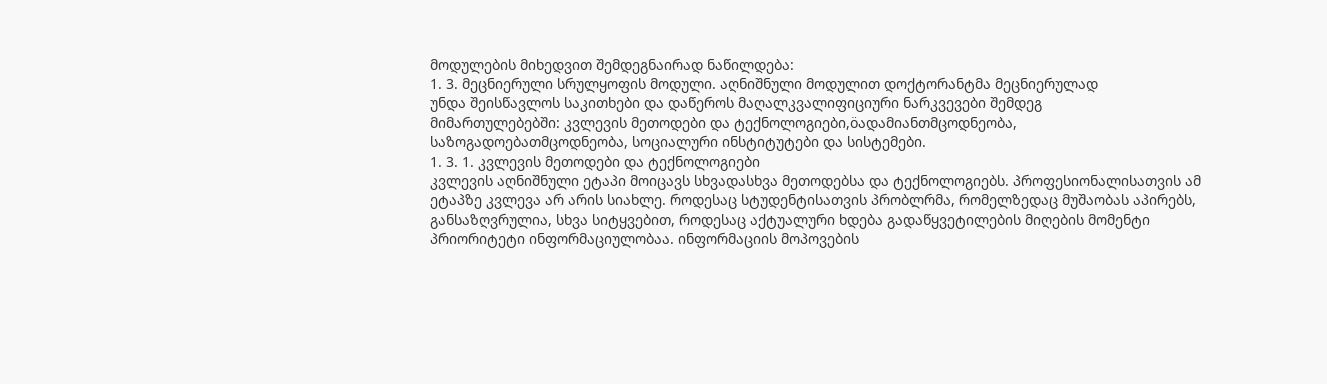მოდულების მიხედვით შემდეგნაირად ნაწილდება:
1. 3. მეცნიერული სრულყოფის მოდული. აღნიშნული მოდულით დოქტორანტმა მეცნიერულად
უნდა შეისწავლოს საკითხები და დაწეროს მაღალკვალიფიციური ნარკვევები შემდეგ
მიმართულებებში: კვლევის მეთოდები და ტექნოლოგიები,öადამიანთმცოდნეობა,
საზოგადოებათმცოდნეობა, სოციალური ინსტიტუტები და სისტემები.
1. 3. 1. კვლევის მეთოდები და ტექნოლოგიები
კვლევის აღნიშნული ეტაპი მოიცავს სხვადასხვა მეთოდებსა და ტექნოლოგიებს. პროფესიონალისათვის ამ ეტაპზე კვლევა არ არის სიახლე. როდესაც სტუდენტისათვის პრობლრმა, რომელზედაც მუშაობას აპირებს, განსაზღვრულია, სხვა სიტყვებით, როდესაც აქტუალური ხდება გადაწყვეტილების მიღების მომენტი პრიორიტეტი ინფორმაციულობაა. ინფორმაციის მოპოვების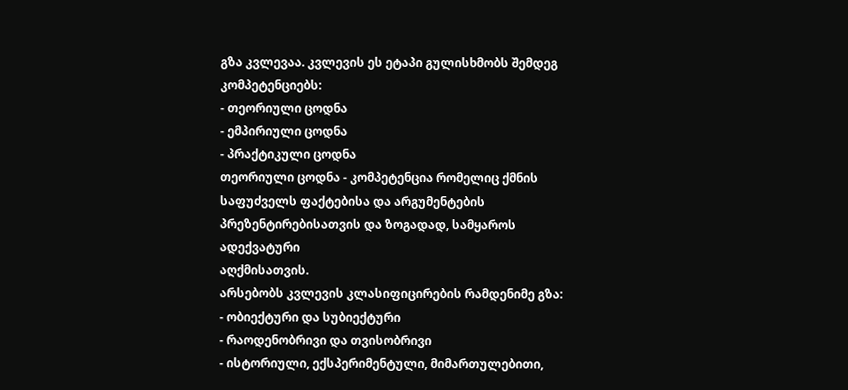გზა კვლევაა. კვლევის ეს ეტაპი გულისხმობს შემდეგ კომპეტენციებს:
- თეორიული ცოდნა
- ემპირიული ცოდნა
- პრაქტიკული ცოდნა
თეორიული ცოდნა - კომპეტენცია რომელიც ქმნის საფუძველს ფაქტებისა და არგუმენტების პრეზენტირებისათვის და ზოგადად, სამყაროს ადექვატური
აღქმისათვის.
არსებობს კვლევის კლასიფიცირების რამდენიმე გზა:
- ობიექტური და სუბიექტური
- რაოდენობრივი და თვისობრივი
- ისტორიული, ექსპერიმენტული, მიმართულებითი,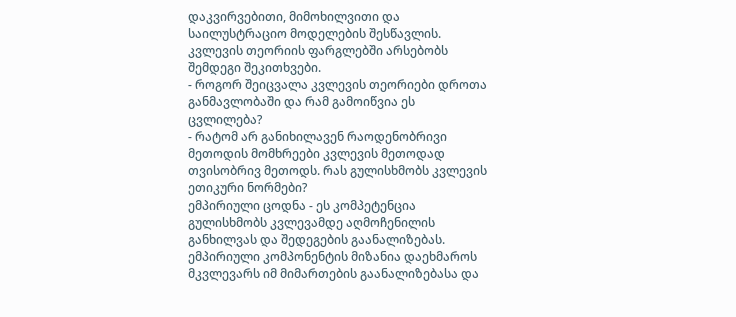დაკვირვებითი, მიმოხილვითი და საილუსტრაციო მოდელების შესწავლის.
კვლევის თეორიის ფარგლებში არსებობს შემდეგი შეკითხვები.
- როგორ შეიცვალა კვლევის თეორიები დროთა განმავლობაში და რამ გამოიწვია ეს ცვლილება?
- რატომ არ განიხილავენ რაოდენობრივი მეთოდის მომხრეები კვლევის მეთოდად თვისობრივ მეთოდს. რას გულისხმობს კვლევის ეთიკური ნორმები?
ემპირიული ცოდნა - ეს კომპეტენცია გულისხმობს კვლევამდე აღმოჩენილის განხილვას და შედეგების გაანალიზებას. ემპირიული კომპონენტის მიზანია დაეხმაროს მკვლევარს იმ მიმართების გაანალიზებასა და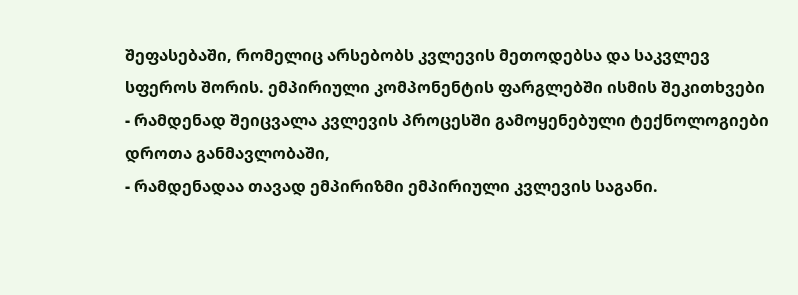შეფასებაში, რომელიც არსებობს კვლევის მეთოდებსა და საკვლევ სფეროს შორის. ემპირიული კომპონენტის ფარგლებში ისმის შეკითხვები
- რამდენად შეიცვალა კვლევის პროცესში გამოყენებული ტექნოლოგიები დროთა განმავლობაში,
- რამდენადაა თავად ემპირიზმი ემპირიული კვლევის საგანი.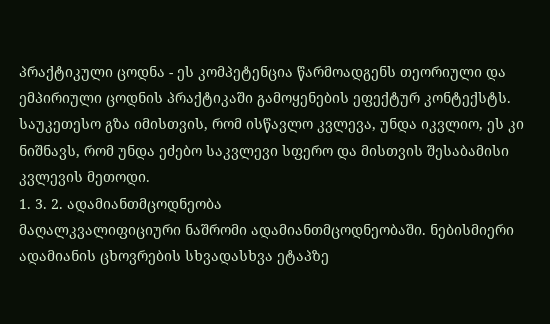პრაქტიკული ცოდნა - ეს კომპეტენცია წარმოადგენს თეორიული და ემპირიული ცოდნის პრაქტიკაში გამოყენების ეფექტურ კონტექსტს.
საუკეთესო გზა იმისთვის, რომ ისწავლო კვლევა, უნდა იკვლიო, ეს კი ნიშნავს, რომ უნდა ეძებო საკვლევი სფერო და მისთვის შესაბამისი კვლევის მეთოდი.
1. 3. 2. ადამიანთმცოდნეობა
მაღალკვალიფიციური ნაშრომი ადამიანთმცოდნეობაში. ნებისმიერი ადამიანის ცხოვრების სხვადასხვა ეტაპზე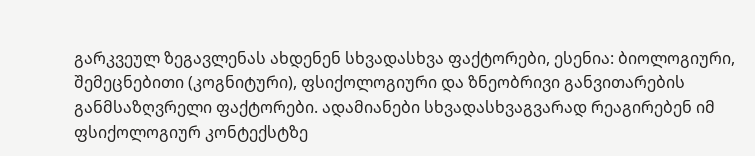გარკვეულ ზეგავლენას ახდენენ სხვადასხვა ფაქტორები, ესენია: ბიოლოგიური, შემეცნებითი (კოგნიტური), ფსიქოლოგიური და ზნეობრივი განვითარების განმსაზღვრელი ფაქტორები. ადამიანები სხვადასხვაგვარად რეაგირებენ იმ ფსიქოლოგიურ კონტექსტზე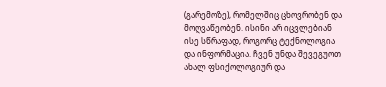(გარემოზე), რომელშიც ცხოვრობენ და მოღვაწეობენ. ისინი არ იცვლებიან ისე სწრაფად, როგორც ტექნოლოგია და ინფორმაცია. ჩვენ უნდა შევეგუოთ ახალ ფსიქოლოგიურ და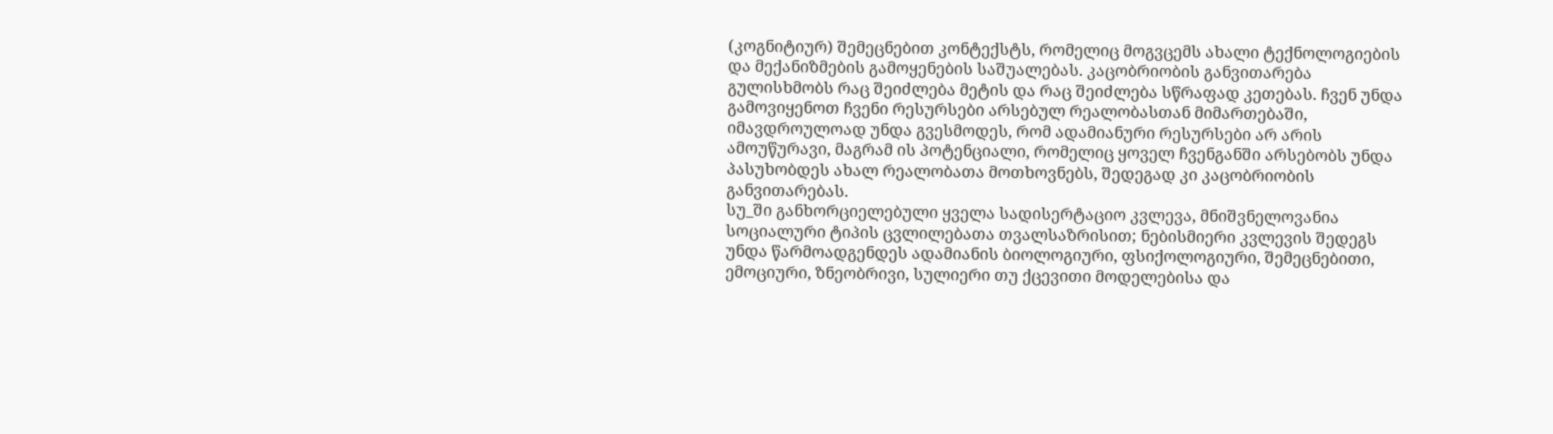(კოგნიტიურ) შემეცნებით კონტექსტს, რომელიც მოგვცემს ახალი ტექნოლოგიების და მექანიზმების გამოყენების საშუალებას. კაცობრიობის განვითარება გულისხმობს რაც შეიძლება მეტის და რაც შეიძლება სწრაფად კეთებას. ჩვენ უნდა გამოვიყენოთ ჩვენი რესურსები არსებულ რეალობასთან მიმართებაში, იმავდროულოად უნდა გვესმოდეს, რომ ადამიანური რესურსები არ არის ამოუწურავი, მაგრამ ის პოტენციალი, რომელიც ყოველ ჩვენგანში არსებობს უნდა პასუხობდეს ახალ რეალობათა მოთხოვნებს, შედეგად კი კაცობრიობის განვითარებას.
სუ_ში განხორციელებული ყველა სადისერტაციო კვლევა, მნიშვნელოვანია სოციალური ტიპის ცვლილებათა თვალსაზრისით; ნებისმიერი კვლევის შედეგს უნდა წარმოადგენდეს ადამიანის ბიოლოგიური, ფსიქოლოგიური, შემეცნებითი, ემოციური, ზნეობრივი, სულიერი თუ ქცევითი მოდელებისა და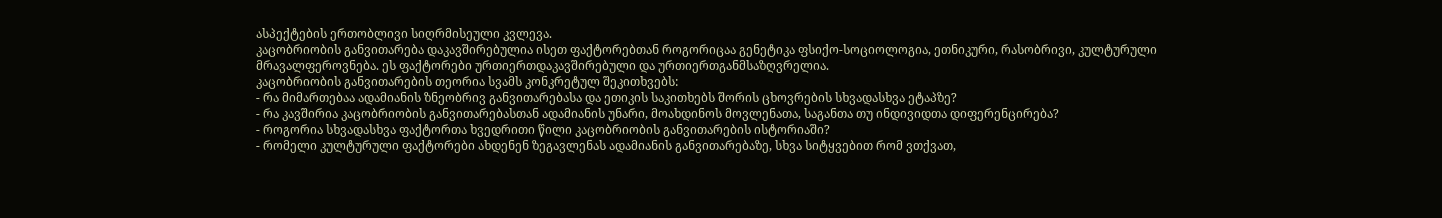ასპექტების ერთობლივი სიღრმისეული კვლევა.
კაცობრიობის განვითარება დაკავშირებულია ისეთ ფაქტორებთან როგორიცაა გენეტიკა ფსიქო-სოციოლოგია, ეთნიკური, რასობრივი, კულტურული მრავალფეროვნება. ეს ფაქტორები ურთიერთდაკავშირებული და ურთიერთგანმსაზღვრელია.
კაცობრიობის განვითარების თეორია სვამს კონკრეტულ შეკითხვებს:
- რა მიმართებაა ადამიანის ზნეობრივ განვითარებასა და ეთიკის საკითხებს შორის ცხოვრების სხვადასხვა ეტაპზე?
- რა კავშირია კაცობრიობის განვითარებასთან ადამიანის უნარი, მოახდინოს მოვლენათა, საგანთა თუ ინდივიდთა დიფერენცირება?
- როგორია სხვადასხვა ფაქტორთა ხვედრითი წილი კაცობრიობის განვითარების ისტორიაში?
- რომელი კულტურული ფაქტორები ახდენენ ზეგავლენას ადამიანის განვითარებაზე, სხვა სიტყვებით რომ ვთქვათ,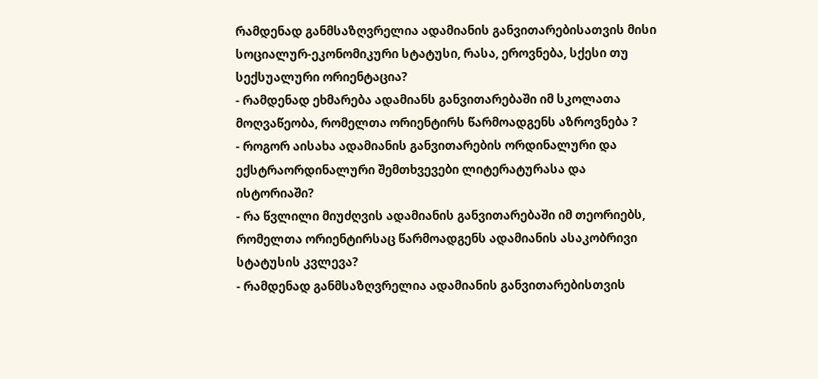რამდენად განმსაზღვრელია ადამიანის განვითარებისათვის მისი სოციალურ-ეკონომიკური სტატუსი, რასა, ეროვნება, სქესი თუ სექსუალური ორიენტაცია?
- რამდენად ეხმარება ადამიანს განვითარებაში იმ სკოლათა მოღვაწეობა, რომელთა ორიენტირს წარმოადგენს აზროვნება ?
- როგორ აისახა ადამიანის განვითარების ორდინალური და ექსტრაორდინალური შემთხვევები ლიტერატურასა და ისტორიაში?
- რა წვლილი მიუძღვის ადამიანის განვითარებაში იმ თეორიებს, რომელთა ორიენტირსაც წარმოადგენს ადამიანის ასაკობრივი სტატუსის კვლევა?
- რამდენად განმსაზღვრელია ადამიანის განვითარებისთვის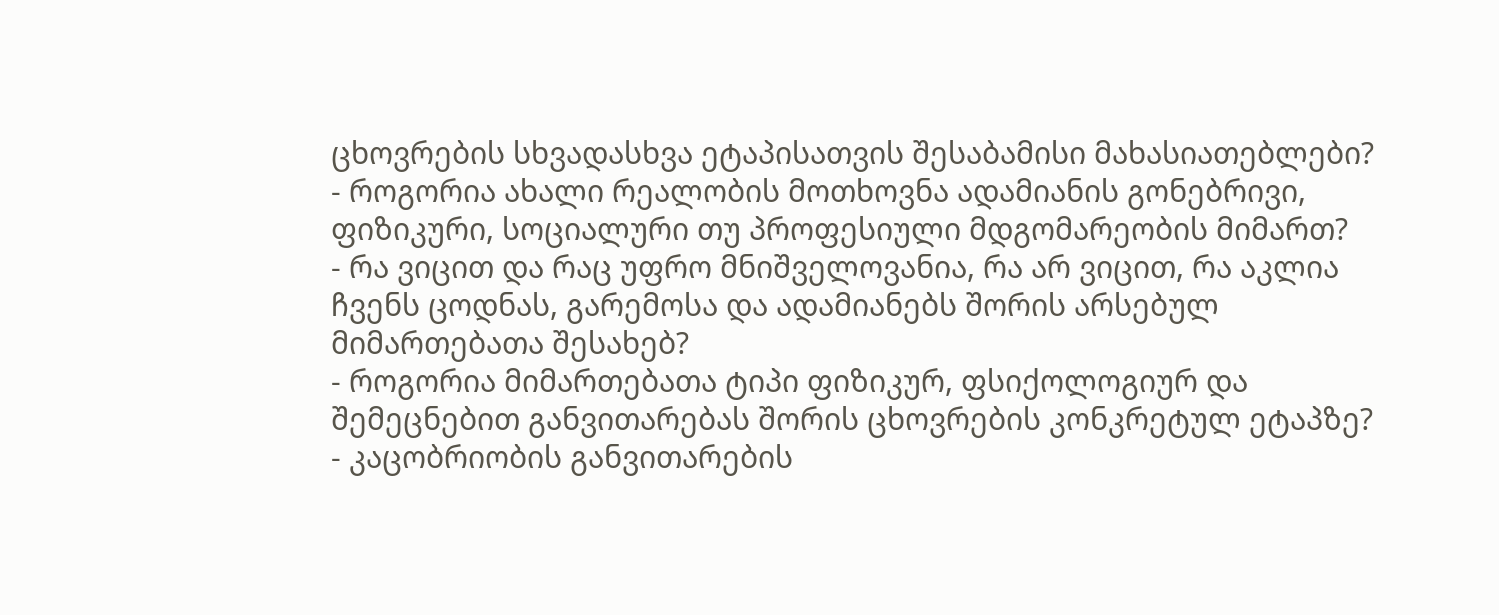ცხოვრების სხვადასხვა ეტაპისათვის შესაბამისი მახასიათებლები?
- როგორია ახალი რეალობის მოთხოვნა ადამიანის გონებრივი, ფიზიკური, სოციალური თუ პროფესიული მდგომარეობის მიმართ?
- რა ვიცით და რაც უფრო მნიშველოვანია, რა არ ვიცით, რა აკლია ჩვენს ცოდნას, გარემოსა და ადამიანებს შორის არსებულ მიმართებათა შესახებ?
- როგორია მიმართებათა ტიპი ფიზიკურ, ფსიქოლოგიურ და შემეცნებით განვითარებას შორის ცხოვრების კონკრეტულ ეტაპზე?
- კაცობრიობის განვითარების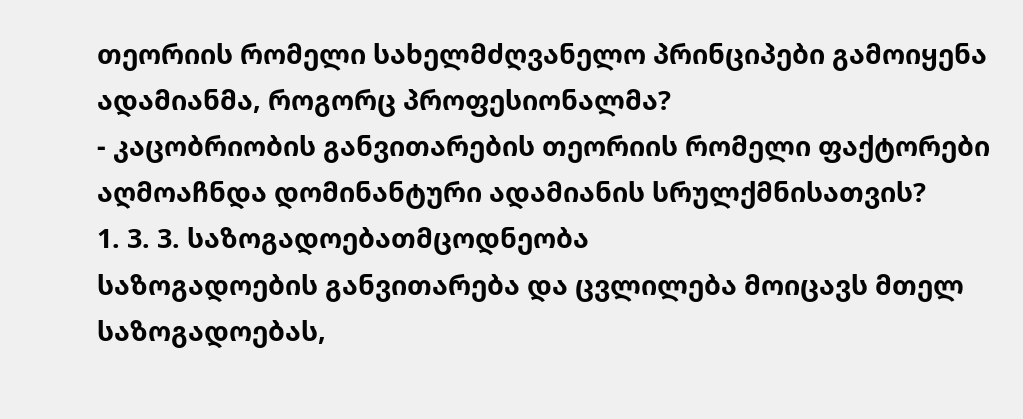თეორიის რომელი სახელმძღვანელო პრინციპები გამოიყენა ადამიანმა, როგორც პროფესიონალმა?
- კაცობრიობის განვითარების თეორიის რომელი ფაქტორები აღმოაჩნდა დომინანტური ადამიანის სრულქმნისათვის?
1. 3. 3. საზოგადოებათმცოდნეობა
საზოგადოების განვითარება და ცვლილება მოიცავს მთელ საზოგადოებას,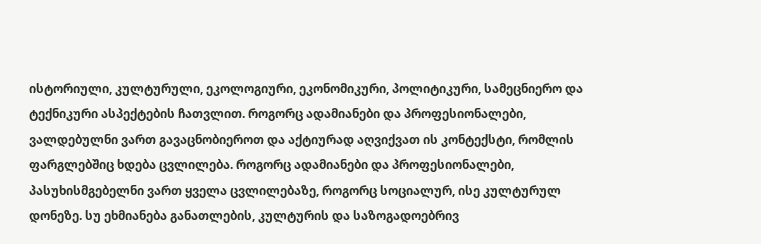ისტორიული, კულტურული, ეკოლოგიური, ეკონომიკური, პოლიტიკური, სამეცნიერო და ტექნიკური ასპექტების ჩათვლით. როგორც ადამიანები და პროფესიონალები, ვალდებულნი ვართ გავაცნობიეროთ და აქტიურად აღვიქვათ ის კონტექსტი, რომლის ფარგლებშიც ხდება ცვლილება. როგორც ადამიანები და პროფესიონალები, პასუხისმგებელნი ვართ ყველა ცვლილებაზე, როგორც სოციალურ, ისე კულტურულ დონეზე. სუ ეხმიანება განათლების, კულტურის და საზოგადოებრივ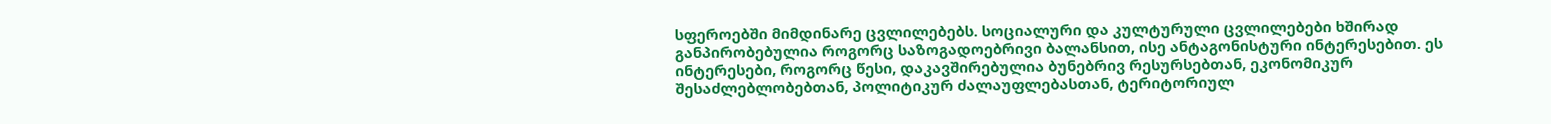სფეროებში მიმდინარე ცვლილებებს. სოციალური და კულტურული ცვლილებები ხშირად განპირობებულია როგორც საზოგადოებრივი ბალანსით, ისე ანტაგონისტური ინტერესებით. ეს ინტერესები, როგორც წესი, დაკავშირებულია ბუნებრივ რესურსებთან, ეკონომიკურ შესაძლებლობებთან, პოლიტიკურ ძალაუფლებასთან, ტერიტორიულ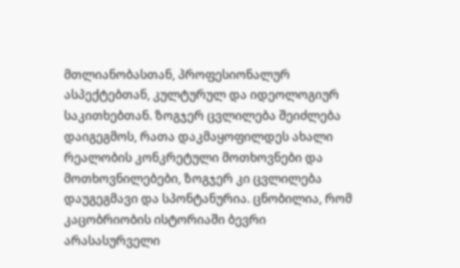მთლიანობასთან, პროფესიონალურ ასპექტებთან, კულტურულ და იდეოლოგიურ საკითხებთან. ზოგჯერ ცვლილება შეიძლება დაიგეგმოს, რათა დაკმაყოფილდეს ახალი რეალობის კონკრეტული მოთხოვნები და მოთხოვნილებები, ზოგჯერ კი ცვლილება დაუგეგმავი და სპონტანურია. ცნობილია, რომ კაცობრიობის ისტორიაში ბევრი არასასურველი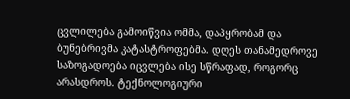ცვლილება გამოიწვია ომმა, დაპყრობამ და ბუნებრივმა კატასტროფებმა. დღეს თანამედროვე საზოგადოება იცვლება ისე სწრაფად, როგორც არასდროს. ტექნოლოგიური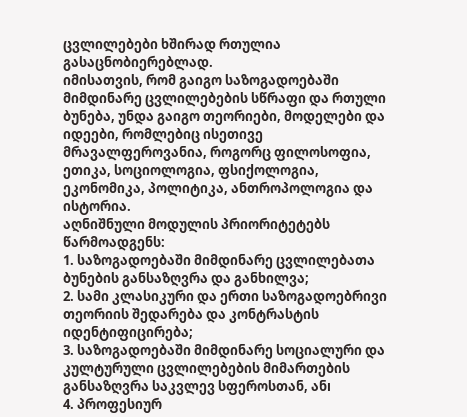ცვლილებები ხშირად რთულია გასაცნობიერებლად.
იმისათვის, რომ გაიგო საზოგადოებაში მიმდინარე ცვლილებების სწრაფი და რთული ბუნება, უნდა გაიგო თეორიები, მოდელები და იდეები, რომლებიც ისეთივე მრავალფეროვანია, როგორც ფილოსოფია, ეთიკა, სოციოლოგია, ფსიქოლოგია, ეკონომიკა, პოლიტიკა, ანთროპოლოგია და ისტორია.
აღნიშნული მოდულის პრიორიტეტებს წარმოადგენს:
1. საზოგადოებაში მიმდინარე ცვლილებათა ბუნების განსაზღვრა და განხილვა;
2. სამი კლასიკური და ერთი საზოგადოებრივი თეორიის შედარება და კონტრასტის იდენტიფიცირება;
3. საზოგადოებაში მიმდინარე სოციალური და კულტურული ცვლილებების მიმართების განსაზღვრა საკვლევ სფეროსთან, ანı
4. პროფესიურ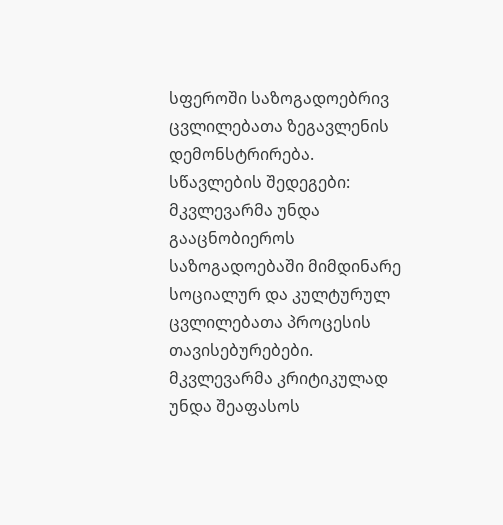სფეროში საზოგადოებრივ ცვლილებათა ზეგავლენის დემონსტრირება.
სწავლების შედეგები:
მკვლევარმა უნდა გააცნობიეროს საზოგადოებაში მიმდინარე სოციალურ და კულტურულ ცვლილებათა პროცესის თავისებურებები. მკვლევარმა კრიტიკულად უნდა შეაფასოს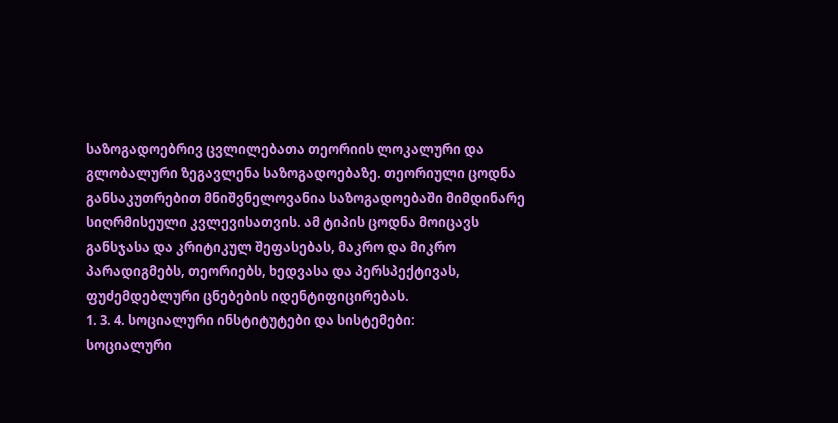საზოგადოებრივ ცვლილებათა თეორიის ლოკალური და გლობალური ზეგავლენა საზოგადოებაზე. თეორიული ცოდნა განსაკუთრებით მნიშვნელოვანია საზოგადოებაში მიმდინარე სიღრმისეული კვლევისათვის. ამ ტიპის ცოდნა მოიცავს განსჯასა და კრიტიკულ შეფასებას, მაკრო და მიკრო პარადიგმებს, თეორიებს, ხედვასა და პერსპექტივას, ფუძემდებლური ცნებების იდენტიფიცირებას.
1. 3. 4. სოციალური ინსტიტუტები და სისტემები:
სოციალური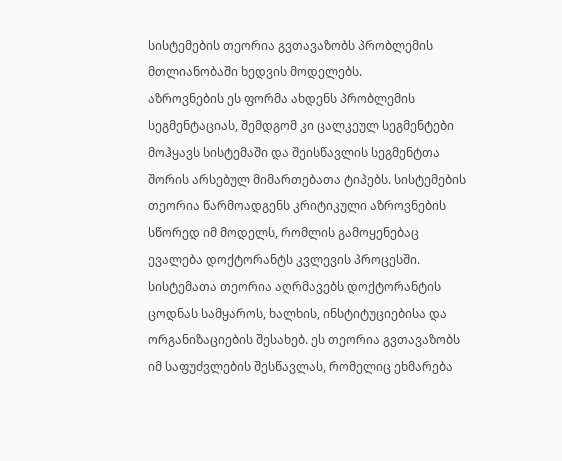სისტემების თეორია გვთავაზობს პრობლემის მთლიანობაში ხედვის მოდელებს.
აზროვნების ეს ფორმა ახდენს პრობლემის სეგმენტაციას, შემდგომ კი ცალკეულ სეგმენტები მოჰყავს სისტემაში და შეისწავლის სეგმენტთა შორის არსებულ მიმართებათა ტიპებს. სისტემების თეორია წარმოადგენს კრიტიკული აზროვნების სწორედ იმ მოდელს, რომლის გამოყენებაც ევალება დოქტორანტს კვლევის პროცესში. სისტემათა თეორია აღრმავებს დოქტორანტის ცოდნას სამყაროს, ხალხის, ინსტიტუციებისა და ორგანიზაციების შესახებ. ეს თეორია გვთავაზობს იმ საფუძვლების შესწავლას, რომელიც ეხმარება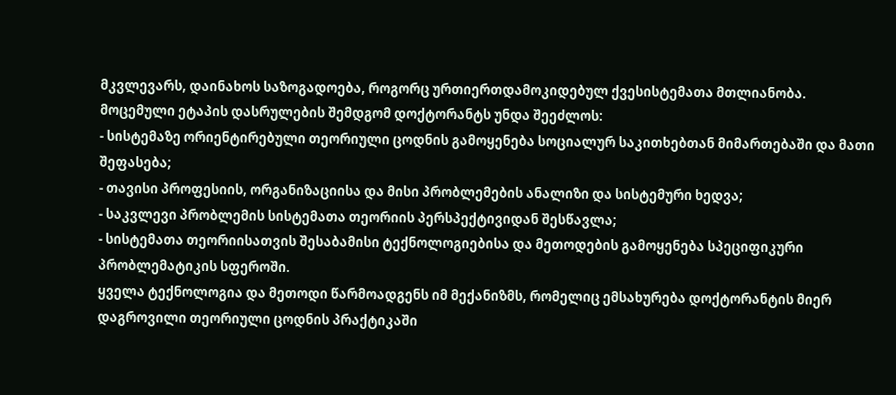მკვლევარს, დაინახოს საზოგადოება, როგორც ურთიერთდამოკიდებულ ქვესისტემათა მთლიანობა.
მოცემული ეტაპის დასრულების შემდგომ დოქტორანტს უნდა შეეძლოს:
- სისტემაზე ორიენტირებული თეორიული ცოდნის გამოყენება სოციალურ საკითხებთან მიმართებაში და მათი შეფასება;
- თავისი პროფესიის, ორგანიზაციისა და მისი პრობლემების ანალიზი და სისტემური ხედვა;
- საკვლევი პრობლემის სისტემათა თეორიის პერსპექტივიდან შესწავლა;
- სისტემათა თეორიისათვის შესაბამისი ტექნოლოგიებისა და მეთოდების გამოყენება სპეციფიკური პრობლემატიკის სფეროში.
ყველა ტექნოლოგია და მეთოდი წარმოადგენს იმ მექანიზმს, რომელიც ემსახურება დოქტორანტის მიერ დაგროვილი თეორიული ცოდნის პრაქტიკაში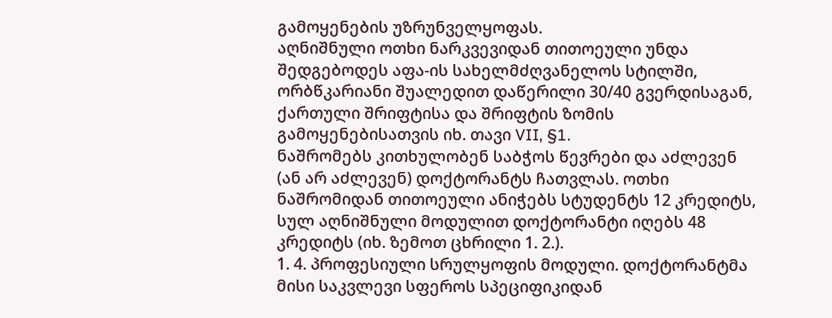გამოყენების უზრუნველყოფას.
აღნიშნული ოთხი ნარკვევიდან თითოეული უნდა შედგებოდეს აფა-ის სახელმძღვანელოს სტილში, ორბწკარიანი შუალედით დაწერილი 30/40 გვერდისაგან, ქართული შრიფტისა და შრიფტის ზომის გამოყენებისათვის იხ. თავი VII, §1.
ნაშრომებს კითხულობენ საბჭოს წევრები და აძლევენ (ან არ აძლევენ) დოქტორანტს ჩათვლას. ოთხი ნაშრომიდან თითოეული ანიჭებს სტუდენტს 12 კრედიტს, სულ აღნიშნული მოდულით დოქტორანტი იღებს 48 კრედიტს (იხ. ზემოთ ცხრილი 1. 2.).
1. 4. პროფესიული სრულყოფის მოდული. დოქტორანტმა მისი საკვლევი სფეროს სპეციფიკიდან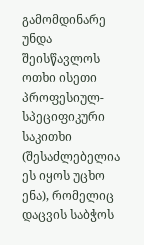გამომდინარე უნდა შეისწავლოს ოთხი ისეთი პროფესიულ-სპეციფიკური საკითხი (შესაძლებელია ეს იყოს უცხო ენა), რომელიც დაცვის საბჭოს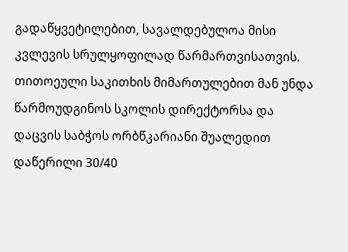გადაწყვეტილებით, სავალდებულოა მისი კვლევის სრულყოფილად წარმართვისათვის.
თითოეული საკითხის მიმართულებით მან უნდა წარმოუდგინოს სკოლის დირექტორსა და დაცვის საბჭოს ორბწკარიანი შუალედით დაწერილი 30/40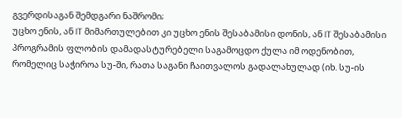გვერდისაგან შემდგარი ნაშრომი;
უცხო ენის, ან IT მიმართულებით კი უცხო ენის შესაბამისი დონის, ან IT შესაბამისი პროგრამის ფლობის დამადასტურებელი საგამოცდო ქულა იმ ოდენობით, რომელიც საჭიროა სუ-ში, რათა საგანი ჩაითვალოს გადალახულად (იხ. სუ-ის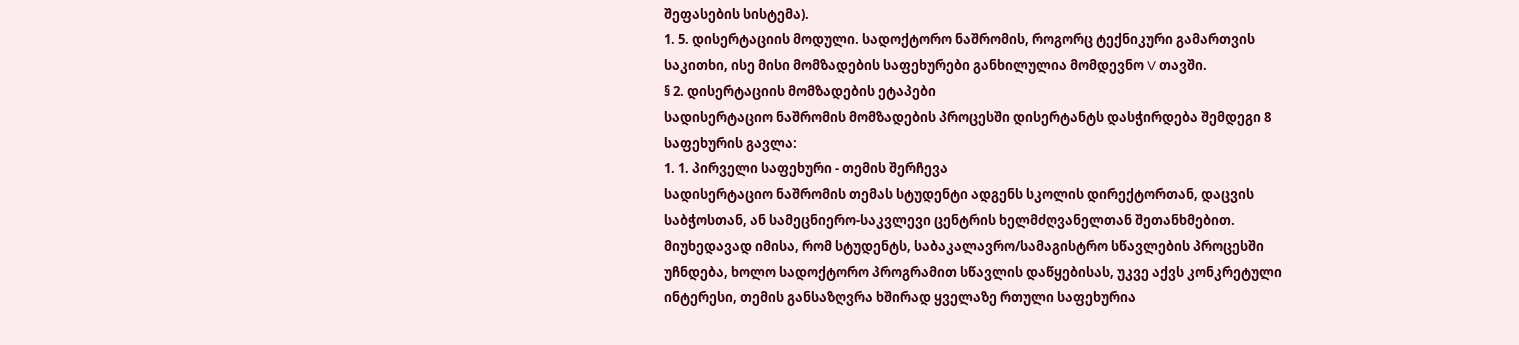შეფასების სისტემა).
1. 5. დისერტაციის მოდული. სადოქტორო ნაშრომის, როგორც ტექნიკური გამართვის საკითხი, ისე მისი მომზადების საფეხურები განხილულია მომდევნო V თავში.
§ 2. დისერტაციის მომზადების ეტაპები
სადისერტაციო ნაშრომის მომზადების პროცესში დისერტანტს დასჭირდება შემდეგი 8 საფეხურის გავლა:
1. 1. პირველი საფეხური - თემის შერჩევა
სადისერტაციო ნაშრომის თემას სტუდენტი ადგენს სკოლის დირექტორთან, დაცვის საბჭოსთან, ან სამეცნიერო-საკვლევი ცენტრის ხელმძღვანელთან შეთანხმებით. მიუხედავად იმისა, რომ სტუდენტს, საბაკალავრო/სამაგისტრო სწავლების პროცესში უჩნდება, ხოლო სადოქტორო პროგრამით სწავლის დაწყებისას, უკვე აქვს კონკრეტული ინტერესი, თემის განსაზღვრა ხშირად ყველაზე რთული საფეხურია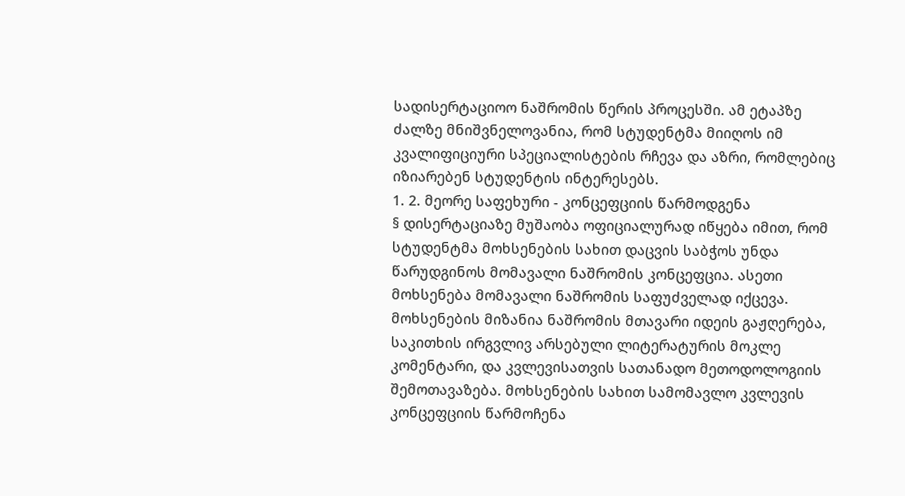სადისერტაციოო ნაშრომის წერის პროცესში. ამ ეტაპზე ძალზე მნიშვნელოვანია, რომ სტუდენტმა მიიღოს იმ კვალიფიციური სპეციალისტების რჩევა და აზრი, რომლებიც იზიარებენ სტუდენტის ინტერესებს.
1. 2. მეორე საფეხური - კონცეფციის წარმოდგენა
§ დისერტაციაზე მუშაობა ოფიციალურად იწყება იმით, რომ სტუდენტმა მოხსენების სახით დაცვის საბჭოს უნდა წარუდგინოს მომავალი ნაშრომის კონცეფცია. ასეთი მოხსენება მომავალი ნაშრომის საფუძველად იქცევა. მოხსენების მიზანია ნაშრომის მთავარი იდეის გაჟღერება, საკითხის ირგვლივ არსებული ლიტერატურის მოკლე კომენტარი, და კვლევისათვის სათანადო მეთოდოლოგიის შემოთავაზება. მოხსენების სახით სამომავლო კვლევის კონცეფციის წარმოჩენა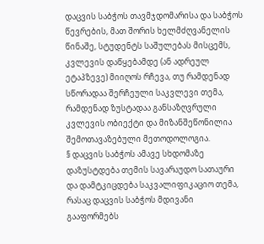დაცვის საბჭოს თავმჯდომარისა და საბჭოს წევრების, მათ შორის ხელმძღვანელის წინაშე, სტუდენტს საშულებას მისცემს, კვლევის დაწყებამდე (ან ადრეულ ეტაპზევე) მიიღოს რჩევა, თუ რამდენად სწორადაა შერჩეული საკვლევი თემა, რამდენად ზუსტადაა განსაზღვრული კვლევის ობიექტი და მიზანშეწონილია შემოთავაზებული მეთოდოლოგია.
§ დაცვის საბჭოს ამავე სხდომაზე დაზუსტდება თემის სავარაუდო სათაური და დამტკიცდება საკვალიფიკაციო თემა, რასაც დაცვის საბჭოს მდივანი გააფორმებს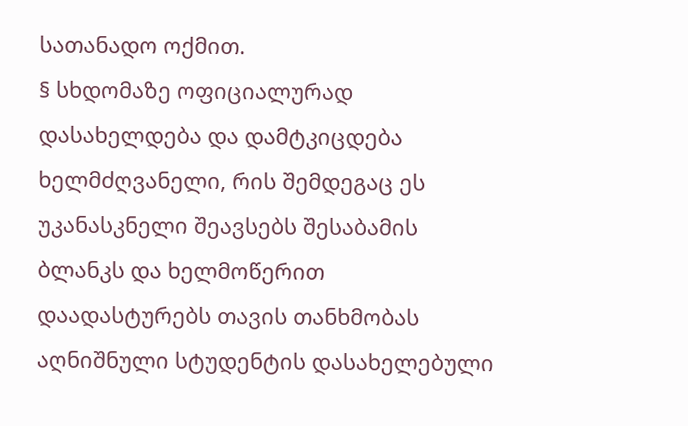სათანადო ოქმით.
§ სხდომაზე ოფიციალურად დასახელდება და დამტკიცდება ხელმძღვანელი, რის შემდეგაც ეს უკანასკნელი შეავსებს შესაბამის ბლანკს და ხელმოწერით დაადასტურებს თავის თანხმობას აღნიშნული სტუდენტის დასახელებული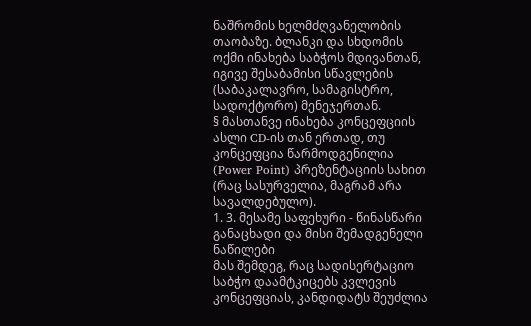ნაშრომის ხელმძღვანელობის თაობაზე. ბლანკი და სხდომის ოქმი ინახება საბჭოს მდივანთან, იგივე შესაბამისი სწავლების (საბაკალავრო, სამაგისტრო, სადოქტორო) მენეჯერთან.
§ მასთანვე ინახება კონცეფციის ასლი CD-ის თან ერთად, თუ კონცეფცია წარმოდგენილია (Power Point) პრეზენტაციის სახით (რაც სასურველია, მაგრამ არა სავალდებულო).
1. 3. მესამე საფეხური - წინასწარი განაცხადი და მისი შემადგენელი ნაწილები
მას შემდეგ, რაც სადისერტაციო საბჭო დაამტკიცებს კვლევის კონცეფციას, კანდიდატს შეუძლია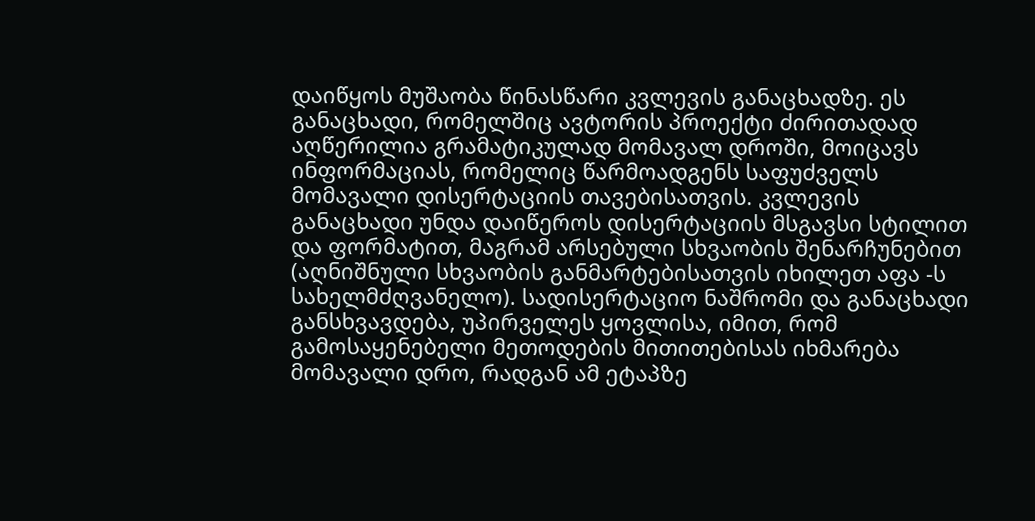დაიწყოს მუშაობა წინასწარი კვლევის განაცხადზე. ეს განაცხადი, რომელშიც ავტორის პროექტი ძირითადად აღწერილია გრამატიკულად მომავალ დროში, მოიცავს ინფორმაციას, რომელიც წარმოადგენს საფუძველს მომავალი დისერტაციის თავებისათვის. კვლევის განაცხადი უნდა დაიწეროს დისერტაციის მსგავსი სტილით და ფორმატით, მაგრამ არსებული სხვაობის შენარჩუნებით (აღნიშნული სხვაობის განმარტებისათვის იხილეთ აფა -ს სახელმძღვანელო). სადისერტაციო ნაშრომი და განაცხადი განსხვავდება, უპირველეს ყოვლისა, იმით, რომ გამოსაყენებელი მეთოდების მითითებისას იხმარება მომავალი დრო, რადგან ამ ეტაპზე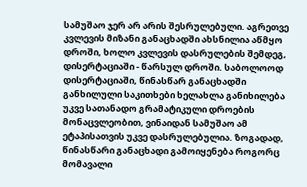სამუშაო ჯერ არ არის შესრულებული. აგრეთვე კვლევის მიზანი განაცხადში ახსნილია აწმყო დროში, ხოლო კვლევის დასრულების შემდეგ, დისერტაციაში - წარსულ დროში. საბოლოოდ დისერტაციაში, წინასწარ განაცხადში განხილული საკითხები ხელახლა განიხილება უკვე სათანადო გრამატიკული დროების მონაცვლეობით, ვინაიდან სამუშაო ამ ეტაპისათვის უკვე დასრულებულია. ზოგადად, წინასწარი განაცხადი გამოიყენება როგორც მომავალი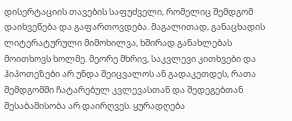დისერტაციის თავების საფუძველი, რომელიც შემდგომ დაიხვეწება და გაფართოვდება. მაგალითად, განაცხადის ლიტერატურული მიმოხილვა, ხშირად განახლებას მოითხოვს ხოლმე. მეორე მხრივ, საკვლევი კითხვები და ჰიპოთეზები არ უნდა შეიცვალოს ან გადაკეთდეს, რათა შემდგომში ჩატარებულ კვლევასთან და შედეგებთან შესაბამისობა არ დაირღვეს. ყურადღება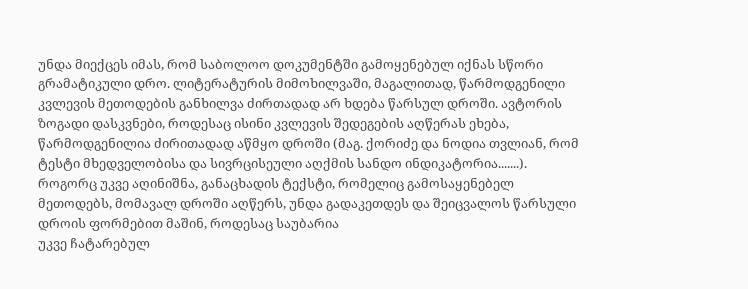უნდა მიექცეს იმას, რომ საბოლოო დოკუმენტში გამოყენებულ იქნას სწორი გრამატიკული დრო. ლიტერატურის მიმოხილვაში, მაგალითად, წარმოდგენილი კვლევის მეთოდების განხილვა ძირთადად არ ხდება წარსულ დროში. ავტორის ზოგადი დასკვნები, როდესაც ისინი კვლევის შედეგების აღწერას ეხება, წარმოდგენილია ძირითადად აწმყო დროში (მაგ. ქორიძე და ნოდია თვლიან, რომ ტესტი მხედველობისა და სივრცისეული აღქმის სანდო ინდიკატორია.......). როგორც უკვე აღინიშნა, განაცხადის ტექსტი, რომელიც გამოსაყენებელ მეთოდებს, მომავალ დროში აღწერს, უნდა გადაკეთდეს და შეიცვალოს წარსული დროის ფორმებით მაშინ, როდესაც საუბარია
უკვე ჩატარებულ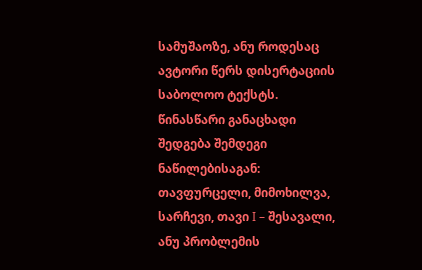სამუშაოზე, ანუ როდესაც ავტორი წერს დისერტაციის საბოლოო ტექსტს. წინასწარი განაცხადი შედგება შემდეგი ნაწილებისაგან: თავფურცელი, მიმოხილვა, სარჩევი, თავი I – შესავალი, ანუ პრობლემის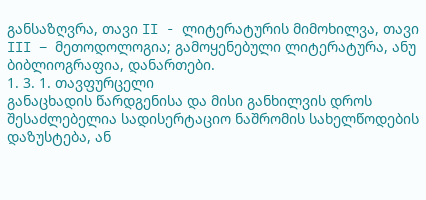განსაზღვრა, თავი II - ლიტერატურის მიმოხილვა, თავი III – მეთოდოლოგია; გამოყენებული ლიტერატურა, ანუ ბიბლიოგრაფია, დანართები.
1. 3. 1. თავფურცელი
განაცხადის წარდგენისა და მისი განხილვის დროს შესაძლებელია სადისერტაციო ნაშრომის სახელწოდების დაზუსტება, ან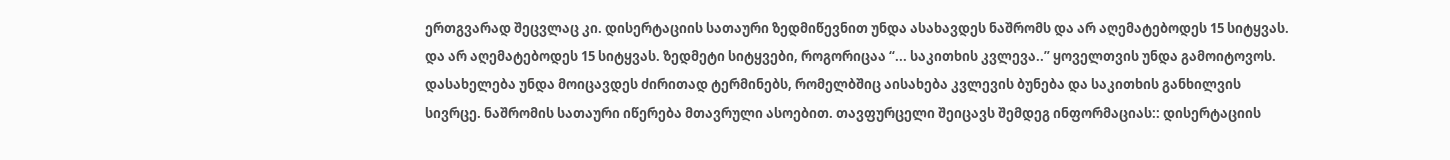ერთგვარად შეცვლაც კი. დისერტაციის სათაური ზედმიწევნით უნდა ასახავდეს ნაშრომს და არ აღემატებოდეს 15 სიტყვას. და არ აღემატებოდეს 15 სიტყვას. ზედმეტი სიტყვები, როგორიცაა “... საკითხის კვლევა..” ყოველთვის უნდა გამოიტოვოს. დასახელება უნდა მოიცავდეს ძირითად ტერმინებს, რომელბშიც აისახება კვლევის ბუნება და საკითხის განხილვის სივრცე. ნაშრომის სათაური იწერება მთავრული ასოებით. თავფურცელი შეიცავს შემდეგ ინფორმაციას:: დისერტაციის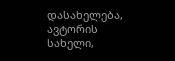დასახელება, ავტორის სახელი,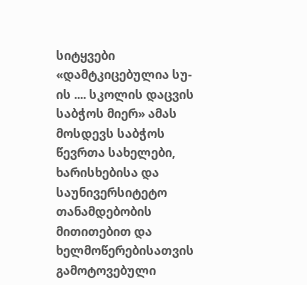სიტყვები «დამტკიცებულია სუ-ის .... სკოლის დაცვის საბჭოს მიერ» ამას მოსდევს საბჭოს წევრთა სახელები, ხარისხებისა და საუნივერსიტეტო თანამდებობის მითითებით და ხელმოწერებისათვის გამოტოვებული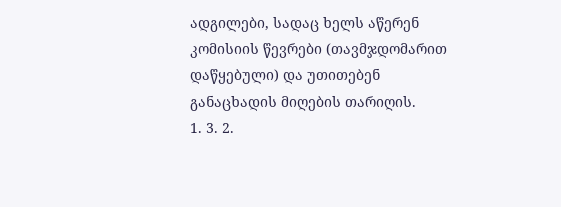ადგილები, სადაც ხელს აწერენ კომისიის წევრები (თავმჯდომარით დაწყებული) და უთითებენ განაცხადის მიღების თარიღის.
1. 3. 2.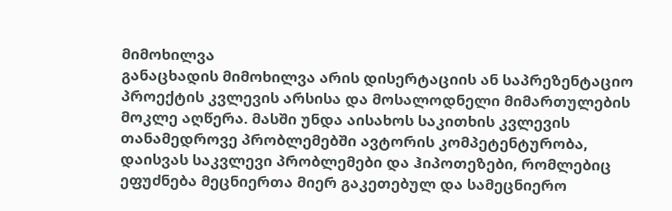მიმოხილვა
განაცხადის მიმოხილვა არის დისერტაციის ან საპრეზენტაციო პროექტის კვლევის არსისა და მოსალოდნელი მიმართულების მოკლე აღწერა. მასში უნდა აისახოს საკითხის კვლევის თანამედროვე პრობლემებში ავტორის კომპეტენტურობა, დაისვას საკვლევი პრობლემები და ჰიპოთეზები, რომლებიც ეფუძნება მეცნიერთა მიერ გაკეთებულ და სამეცნიერო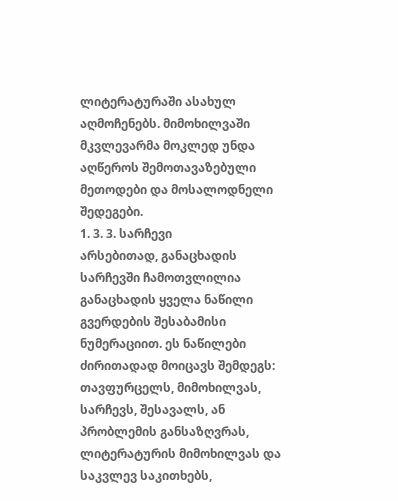ლიტერატურაში ასახულ აღმოჩენებს. მიმოხილვაში მკვლევარმა მოკლედ უნდა აღწეროს შემოთავაზებული მეთოდები და მოსალოდნელი შედეგები.
1. 3. 3. სარჩევი
არსებითად, განაცხადის სარჩევში ჩამოთვლილია განაცხადის ყველა ნაწილი გვერდების შესაბამისი ნუმერაციით. ეს ნაწილები ძირითადად მოიცავს შემდეგს: თავფურცელს, მიმოხილვას, სარჩევს, შესავალს, ან პრობლემის განსაზღვრას, ლიტერატურის მიმოხილვას და საკვლევ საკითხებს,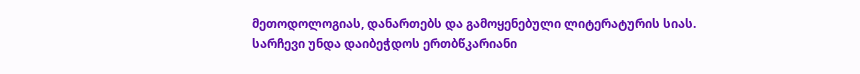მეთოდოლოგიას, დანართებს და გამოყენებული ლიტერატურის სიას. სარჩევი უნდა დაიბეჭდოს ერთბწკარიანი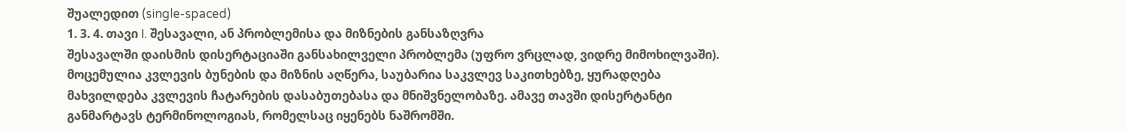შუალედით (single-spaced)
1. 3. 4. თავი I. შესავალი, ან პრობლემისა და მიზნების განსაზღვრა
შესავალში დაისმის დისერტაციაში განსახილველი პრობლემა (უფრო ვრცლად, ვიდრე მიმოხილვაში). მოცემულია კვლევის ბუნების და მიზნის აღწერა, საუბარია საკვლევ საკითხებზე, ყურადღება მახვილდება კვლევის ჩატარების დასაბუთებასა და მნიშვნელობაზე. ამავე თავში დისერტანტი განმარტავს ტერმინოლოგიას, რომელსაც იყენებს ნაშრომში.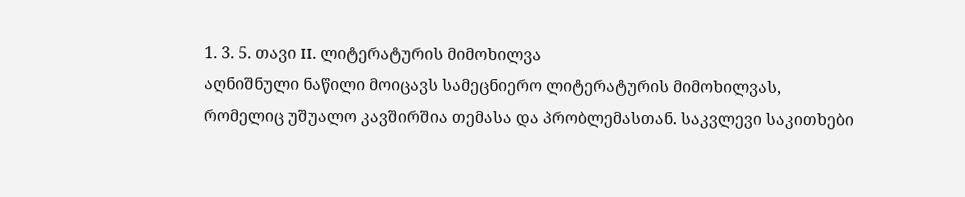1. 3. 5. თავი II. ლიტერატურის მიმოხილვა
აღნიშნული ნაწილი მოიცავს სამეცნიერო ლიტერატურის მიმოხილვას, რომელიც უშუალო კავშირშია თემასა და პრობლემასთან. საკვლევი საკითხები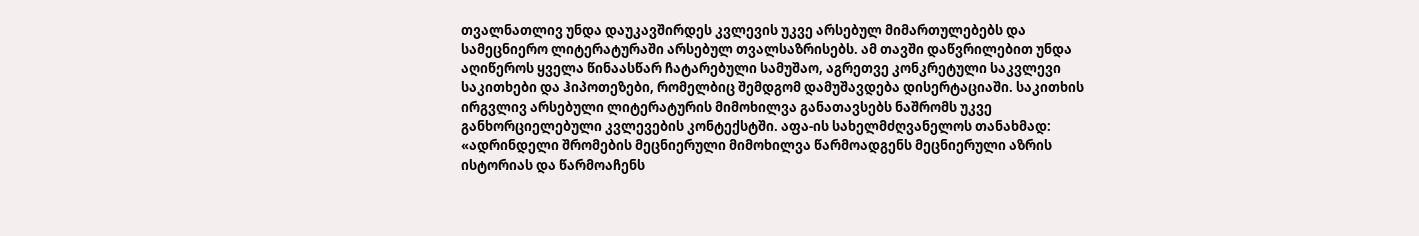თვალნათლივ უნდა დაუკავშირდეს კვლევის უკვე არსებულ მიმართულებებს და სამეცნიერო ლიტერატურაში არსებულ თვალსაზრისებს. ამ თავში დაწვრილებით უნდა აღიწეროს ყველა წინაასწარ ჩატარებული სამუშაო, აგრეთვე კონკრეტული საკვლევი საკითხები და ჰიპოთეზები, რომელბიც შემდგომ დამუშავდება დისერტაციაში. საკითხის ირგვლივ არსებული ლიტერატურის მიმოხილვა განათავსებს ნაშრომს უკვე განხორციელებული კვლევების კონტექსტში. აფა-ის სახელმძღვანელოს თანახმად: «ადრინდელი შრომების მეცნიერული მიმოხილვა წარმოადგენს მეცნიერული აზრის ისტორიას და წარმოაჩენს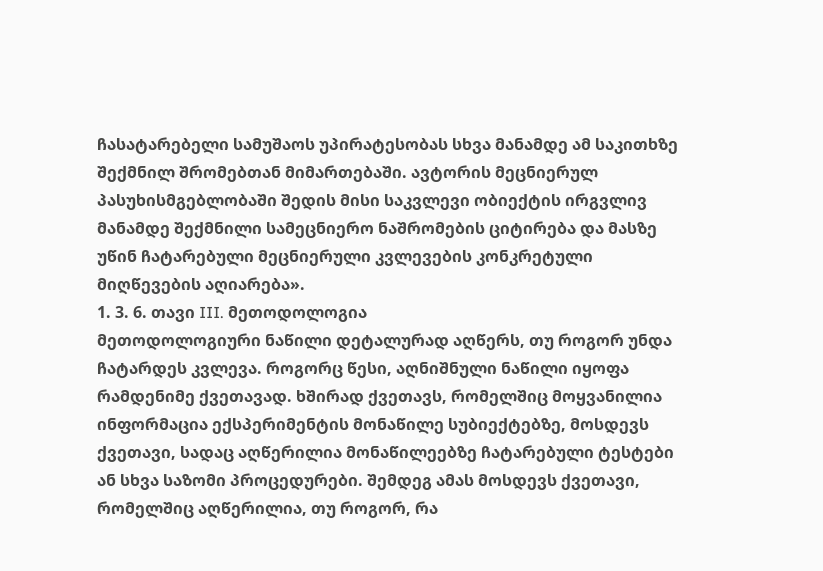ჩასატარებელი სამუშაოს უპირატესობას სხვა მანამდე ამ საკითხზე შექმნილ შრომებთან მიმართებაში. ავტორის მეცნიერულ პასუხისმგებლობაში შედის მისი საკვლევი ობიექტის ირგვლივ მანამდე შექმნილი სამეცნიერო ნაშრომების ციტირება და მასზე უწინ ჩატარებული მეცნიერული კვლევების კონკრეტული მიღწევების აღიარება».
1. 3. 6. თავი III. მეთოდოლოგია
მეთოდოლოგიური ნაწილი დეტალურად აღწერს, თუ როგორ უნდა ჩატარდეს კვლევა. როგორც წესი, აღნიშნული ნაწილი იყოფა რამდენიმე ქვეთავად. ხშირად ქვეთავს, რომელშიც მოყვანილია ინფორმაცია ექსპერიმენტის მონაწილე სუბიექტებზე, მოსდევს ქვეთავი, სადაც აღწერილია მონაწილეებზე ჩატარებული ტესტები ან სხვა საზომი პროცედურები. შემდეგ ამას მოსდევს ქვეთავი, რომელშიც აღწერილია, თუ როგორ, რა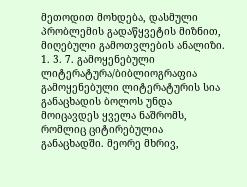მეთოდით მოხდება, დასმული პრობლემის გადაწყვეტის მიზნით, მიღებული გამოთვლების ანალიზი.
1. 3. 7. გამოყენებული ლიტერატურა/ბიბლიოგრაფია
გამოყენებული ლიტერატურის სია განაცხადის ბოლოს უნდა მოიცავდეს ყველა ნაშრომს, რომლიც ციტირებულია განაცხადში. მეორე მხრივ,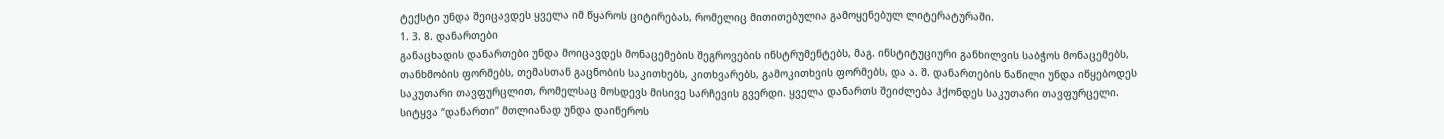ტექსტი უნდა შეიცავდეს ყველა იმ წყაროს ციტირებას, რომელიც მითითებულია გამოყენებულ ლიტერატურაში.
1. 3. 8. დანართები
განაცხადის დანართები უნდა მოიცავდეს მონაცემების შეგროვების ინსტრუმენტებს, მაგ. ინსტიტუციური განხილვის საბჭოს მონაცემებს, თანხმობის ფორმებს, თემასთან გაცნობის საკითხებს, კითხვარებს, გამოკითხვის ფორმებს, და ა. შ. დანართების ნაწილი უნდა იწყებოდეს საკუთარი თავფურცლით, რომელსაც მოსდევს მისივე სარჩევის გვერდი. ყველა დანართს შეიძლება ჰქონდეს საკუთარი თავფურცელი. სიტყვა “დანართი” მთლიანად უნდა დაიწეროს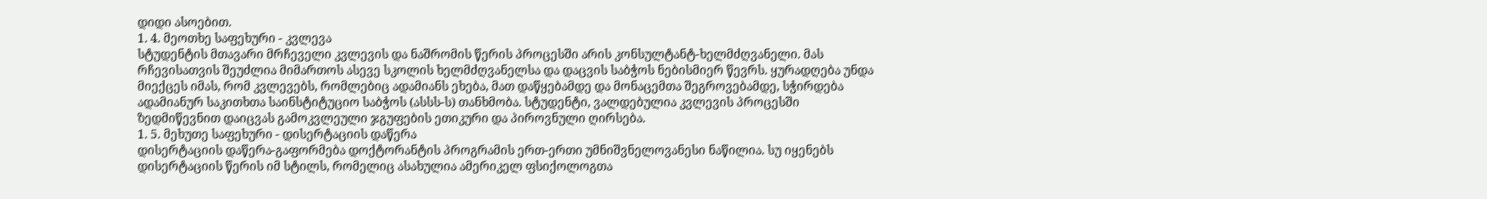დიდი ასოებით.
1. 4. მეოთხე საფეხური - კვლევა
სტუდენტის მთავარი მრჩეველი კვლევის და ნაშრომის წერის პროცესში არის კონსულტანტ-ხელმძღვანელი. მას რჩევისათვის შეუძლია მიმართოს ასევე სკოლის ხელმძღვანელსა და დაცვის საბჭოს ნებისმიერ წევრს. ყურადღება უნდა მიექცეს იმას, რომ კვლევებს, რომლებიც ადამიანს ეხება, მათ დაწყებამდე და მონაცემთა შეგროვებამდე, სჭირდება ადამიანურ საკითხთა საინსტიტუციო საბჭოს (ასსს-ს) თანხმობა. სტუდენტი, ვალდებულია კვლევის პროცესში ზედმიწევნით დაიცვას გამოკვლეული ჯგუფების ეთიკური და პიროვნული ღირსება.
1. 5. მეხუთე საფეხური - დისერტაციის დაწერა
დისერტაციის დაწერა-გაფორმება დოქტორანტის პროგრამის ერთ-ერთი უმნიშვნელოვანესი ნაწილია. სუ იყენებს დისერტაციის წერის იმ სტილს, რომელიც ასახულია ამერიკელ ფსიქოლოგთა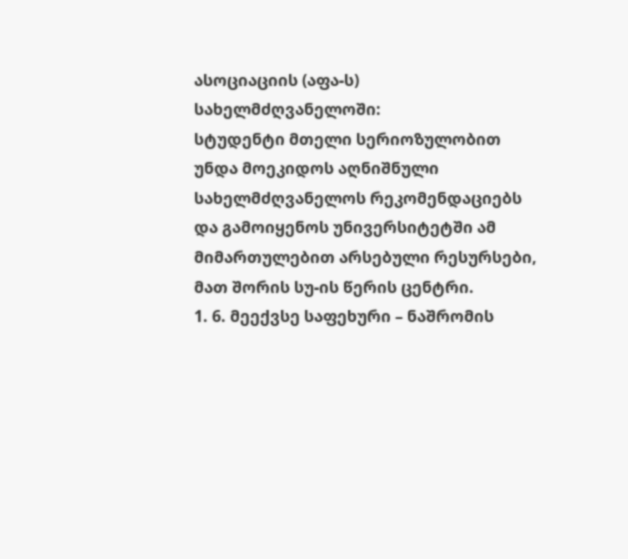ასოციაციის (აფა-ს) სახელმძღვანელოში:
სტუდენტი მთელი სერიოზულობით უნდა მოეკიდოს აღნიშნული სახელმძღვანელოს რეკომენდაციებს და გამოიყენოს უნივერსიტეტში ამ მიმართულებით არსებული რესურსები, მათ შორის სუ-ის წერის ცენტრი.
1. 6. მეექვსე საფეხური – ნაშრომის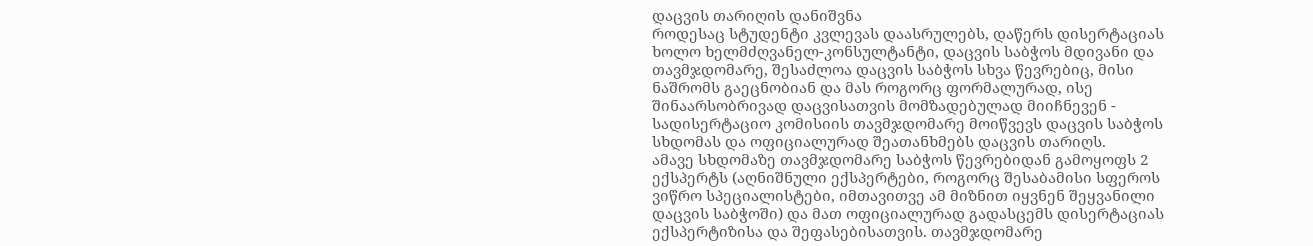დაცვის თარიღის დანიშვნა
როდესაც სტუდენტი კვლევას დაასრულებს, დაწერს დისერტაციას ხოლო ხელმძღვანელ-კონსულტანტი, დაცვის საბჭოს მდივანი და თავმჯდომარე, შესაძლოა დაცვის საბჭოს სხვა წევრებიც, მისი ნაშრომს გაეცნობიან და მას როგორც ფორმალურად, ისე შინაარსობრივად დაცვისათვის მომზადებულად მიიჩნევენ - სადისერტაციო კომისიის თავმჯდომარე მოიწვევს დაცვის საბჭოს სხდომას და ოფიციალურად შეათანხმებს დაცვის თარიღს.
ამავე სხდომაზე თავმჯდომარე საბჭოს წევრებიდან გამოყოფს 2 ექსპერტს (აღნიშნული ექსპერტები, როგორც შესაბამისი სფეროს ვიწრო სპეციალისტები, იმთავითვე ამ მიზნით იყვნენ შეყვანილი დაცვის საბჭოში) და მათ ოფიციალურად გადასცემს დისერტაციას ექსპერტიზისა და შეფასებისათვის. თავმჯდომარე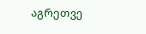აგრეთვე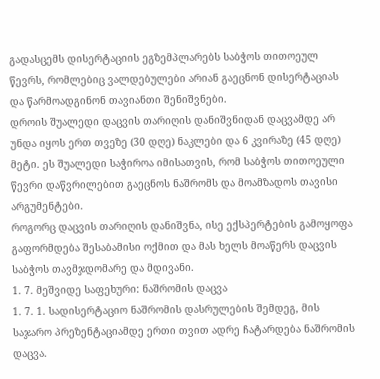გადასცემს დისერტაციის ეგზემპლარებს საბჭოს თითოეულ წევრს, რომლებიც ვალდებულები არიან გაეცნონ დისერტაციას და წარმოადგინონ თავიანთი შენიშვნები.
დროის შუალედი დაცვის თარიღის დანიშვნიდან დაცვამდე არ უნდა იყოს ერთ თვეზე (30 დღე) ნაკლები და 6 კვირაზე (45 დღე) მეტი. ეს შუალედი საჭიროა იმისათვის, რომ საბჭოს თითოეული წევრი დაწვრილებით გაეცნოს ნაშრომს და მოამზადოს თავისი არგუმენტები.
როგორც დაცვის თარიღის დანიშვნა, ისე ექსპერტების გამოყოფა გაფორმდება შესაბამისი ოქმით და მას ხელს მოაწერს დაცვის საბჭოს თავმჯდომარე და მდივანი.
1. 7. მეშვიდე საფეხური: ნაშრომის დაცვა
1. 7. 1. სადისერტაციო ნაშრომის დასრულების შემდეგ, მის საჯარო პრეზენტაციამდე ერთი თვით ადრე ჩატარდება ნაშრომის დაცვა.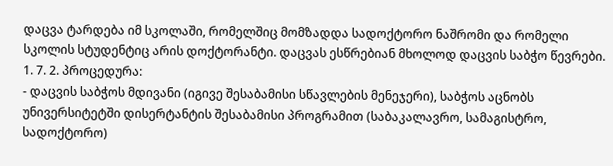დაცვა ტარდება იმ სკოლაში, რომელშიც მომზადდა სადოქტორო ნაშრომი და რომელი სკოლის სტუდენტიც არის დოქტორანტი. დაცვას ესწრებიან მხოლოდ დაცვის საბჭო წევრები.
1. 7. 2. პროცედურა:
- დაცვის საბჭოს მდივანი (იგივე შესაბამისი სწავლების მენეჯერი), საბჭოს აცნობს უნივერსიტეტში დისერტანტის შესაბამისი პროგრამით (საბაკალავრო, სამაგისტრო, სადოქტორო)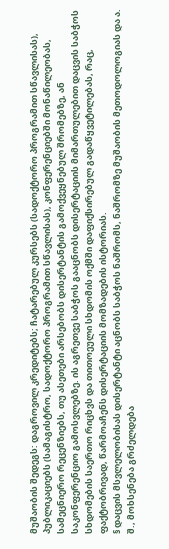მუშაობის შედეგს: დაგროვილ კრედიტებს; ჩატარებულ კურსებს (სადოქტორო პროგრამით სწავლისას), პუბლიკაციებს (სამაგისტრო, სადოქტორო პროგრამით სწავლისას), კონფერენციებში მონაწილეობას, სამეცნიერო რეცენზიებს, თუ ასეთები არსებობს დისერტანტის გამოქვეყნებულ შრომებზე, ან საკონფერენციო გამოსვლებზე. ის აგრეთვე საბჭოს გააცნობს დისერტაციის მიმართულებით დაცვის საბჭოს სხდომების საერთო რიცხვს და თითოეული სხდომის ოქმში დაფიქსირებულ გადაწყვეტილებას, რაც, ფაქტობრივად, წარმოაჩენს დისერტაციის მომზადების ისტორიას.
§ დაცვის მსვლელობისას დისერტანტი აცნობს საბჭოს ნაშრომს, ნაშრომზე მუშაობის მეთოდოლოგიას და ა. შ., მოხსენება გრძელდება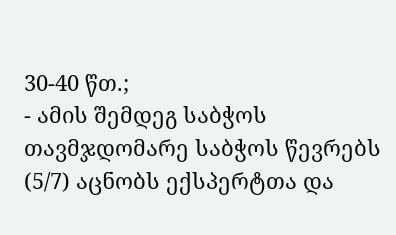30-40 წთ.;
- ამის შემდეგ საბჭოს თავმჯდომარე საბჭოს წევრებს (5/7) აცნობს ექსპერტთა და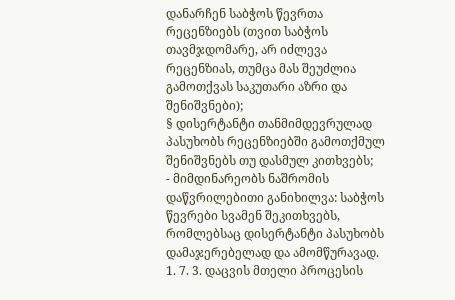დანარჩენ საბჭოს წევრთა რეცენზიებს (თვით საბჭოს თავმჯდომარე, არ იძლევა რეცენზიას, თუმცა მას შეუძლია გამოთქვას საკუთარი აზრი და შენიშვნები);
§ დისერტანტი თანმიმდევრულად პასუხობს რეცენზიებში გამოთქმულ შენიშვნებს თუ დასმულ კითხვებს;
- მიმდინარეობს ნაშრომის დაწვრილებითი განიხილვა: საბჭოს წევრები სვამენ შეკითხვებს, რომლებსაც დისერტანტი პასუხობს დამაჯერებელად და ამომწურავად.
1. 7. 3. დაცვის მთელი პროცესის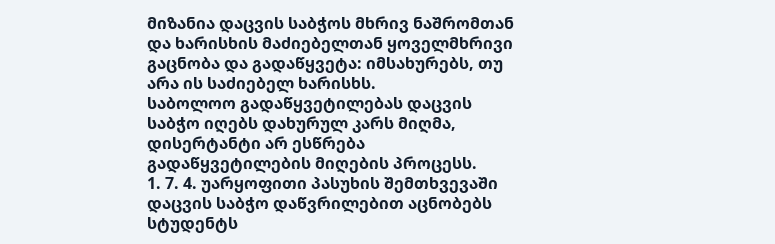მიზანია დაცვის საბჭოს მხრივ ნაშრომთან და ხარისხის მაძიებელთან ყოველმხრივი გაცნობა და გადაწყვეტა: იმსახურებს, თუ არა ის საძიებელ ხარისხს.
საბოლოო გადაწყვეტილებას დაცვის საბჭო იღებს დახურულ კარს მიღმა, დისერტანტი არ ესწრება გადაწყვეტილების მიღების პროცესს.
1. 7. 4. უარყოფითი პასუხის შემთხვევაში დაცვის საბჭო დაწვრილებით აცნობებს სტუდენტს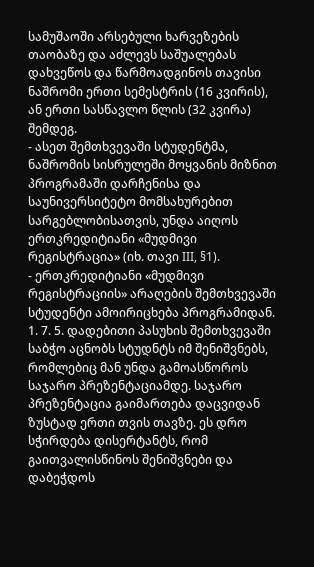სამუშაოში არსებული ხარვეზების თაობაზე და აძლევს საშუალებას დახვეწოს და წარმოადგინოს თავისი ნაშრომი ერთი სემესტრის (16 კვირის), ან ერთი სასწავლო წლის (32 კვირა) შემდეგ.
- ასეთ შემთხვევაში სტუდენტმა, ნაშრომის სისრულეში მოყვანის მიზნით პროგრამაში დარჩენისა და საუნივერსიტეტო მომსახურებით სარგებლობისათვის, უნდა აიღოს ერთკრედიტიანი «მუდმივი რეგისტრაცია» (იხ. თავი III, §1).
- ერთკრედიტიანი «მუდმივი რეგისტრაციის» არაღების შემთხვევაში სტუდენტი ამოირიცხება პროგრამიდან.
1. 7. 5. დადებითი პასუხის შემთხვევაში საბჭო აცნობს სტუდნტს იმ შენიშვნებს, რომლებიც მან უნდა გამოასწოროს საჯარო პრეზენტაციამდე. საჯარო პრეზენტაცია გაიმართება დაცვიდან ზუსტად ერთი თვის თავზე. ეს დრო სჭირდება დისერტანტს, რომ გაითვალისწინოს შენიშვნები და დაბეჭდოს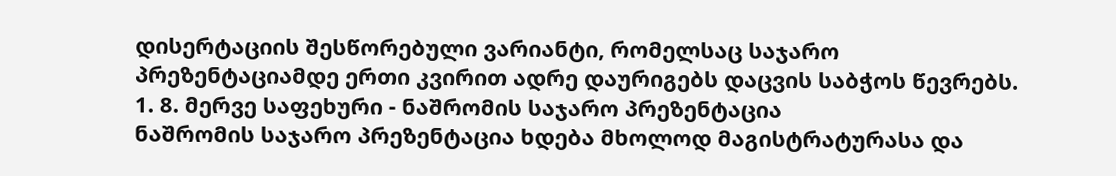დისერტაციის შესწორებული ვარიანტი, რომელსაც საჯარო პრეზენტაციამდე ერთი კვირით ადრე დაურიგებს დაცვის საბჭოს წევრებს.
1. 8. მერვე საფეხური - ნაშრომის საჯარო პრეზენტაცია
ნაშრომის საჯარო პრეზენტაცია ხდება მხოლოდ მაგისტრატურასა და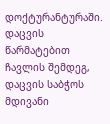დოქტურანტურაში.
დაცვის წარმატებით ჩავლის შემდეგ, დაცვის საბჭოს მდივანი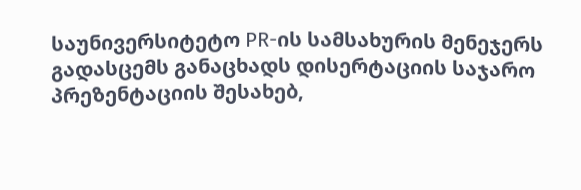საუნივერსიტეტო PR-ის სამსახურის მენეჯერს გადასცემს განაცხადს დისერტაციის საჯარო პრეზენტაციის შესახებ,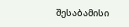შესაბამისი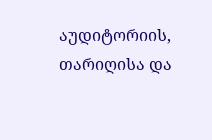აუდიტორიის, თარიღისა და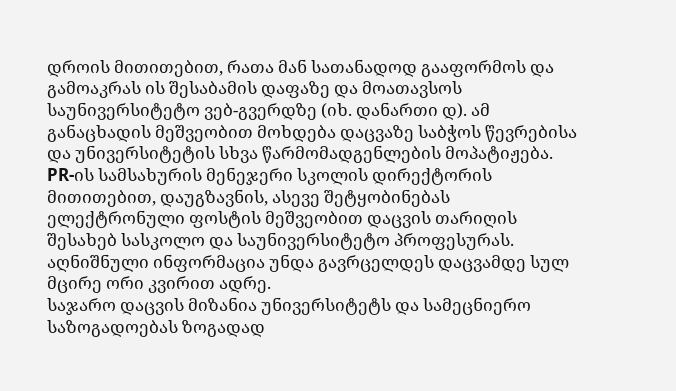დროის მითითებით, რათა მან სათანადოდ გააფორმოს და გამოაკრას ის შესაბამის დაფაზე და მოათავსოს საუნივერსიტეტო ვებ-გვერდზე (იხ. დანართი დ). ამ განაცხადის მეშვეობით მოხდება დაცვაზე საბჭოს წევრებისა და უნივერსიტეტის სხვა წარმომადგენლების მოპატიჟება. PR-ის სამსახურის მენეჯერი სკოლის დირექტორის მითითებით, დაუგზავნის, ასევე შეტყობინებას ელექტრონული ფოსტის მეშვეობით დაცვის თარიღის შესახებ სასკოლო და საუნივერსიტეტო პროფესურას. აღნიშნული ინფორმაცია უნდა გავრცელდეს დაცვამდე სულ მცირე ორი კვირით ადრე.
საჯარო დაცვის მიზანია უნივერსიტეტს და სამეცნიერო საზოგადოებას ზოგადად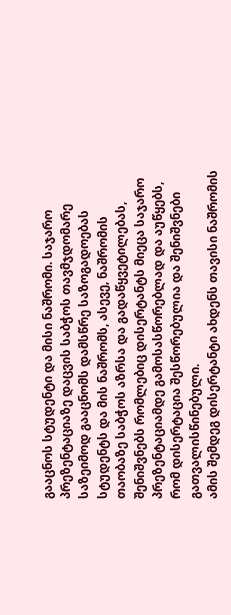გააცნოს სტუდენტი და მისი ნაშრომი. საჯარო პრეზენტაციაზე დაცვის საბჭოს თავმჯდომარე საზეიმოდ გააცნომს დამსწრე საზოგადოებას სტუდენტს და მის ნაშრომს, ასევე, ნაშრომის თაობაზე საბჭოს აზრსა და გადაწყვეტილებას, შენიშვნებს რომლებიც დისერტანტს მიეცა საჯარო პრეზენტაციამდე გამოსასწორებლად და აუწყებს, რომ დისერტაცია შესწორებულია და შენიშვნები გათვალისწინებული.
ამის შემდეგ დისერტანტი ახდენს თავისი ნაშრომის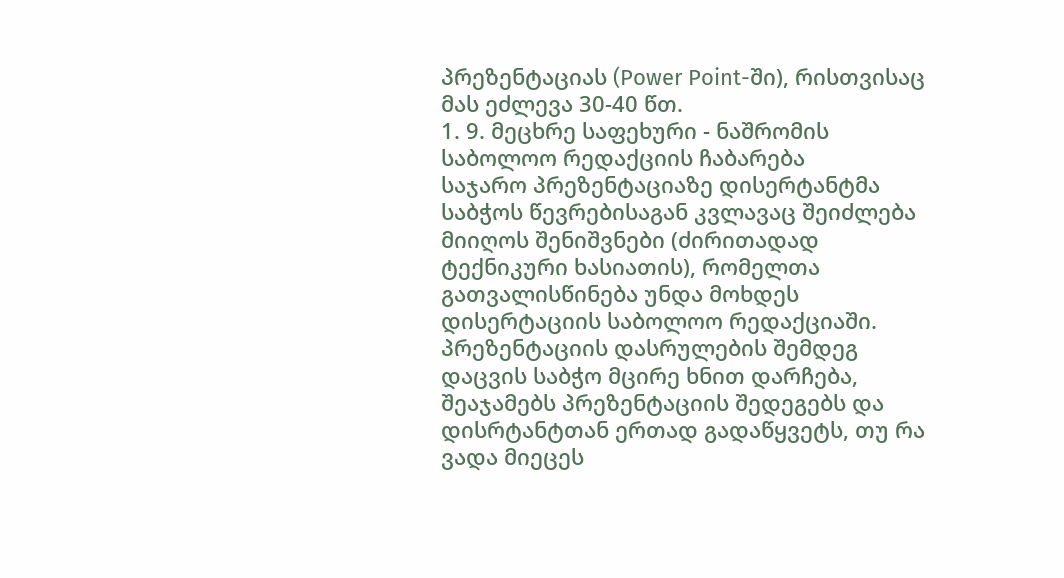პრეზენტაციას (Power Point-ში), რისთვისაც მას ეძლევა 30-40 წთ.
1. 9. მეცხრე საფეხური - ნაშრომის საბოლოო რედაქციის ჩაბარება
საჯარო პრეზენტაციაზე დისერტანტმა საბჭოს წევრებისაგან კვლავაც შეიძლება მიიღოს შენიშვნები (ძირითადად ტექნიკური ხასიათის), რომელთა გათვალისწინება უნდა მოხდეს დისერტაციის საბოლოო რედაქციაში. პრეზენტაციის დასრულების შემდეგ დაცვის საბჭო მცირე ხნით დარჩება, შეაჯამებს პრეზენტაციის შედეგებს და დისრტანტთან ერთად გადაწყვეტს, თუ რა ვადა მიეცეს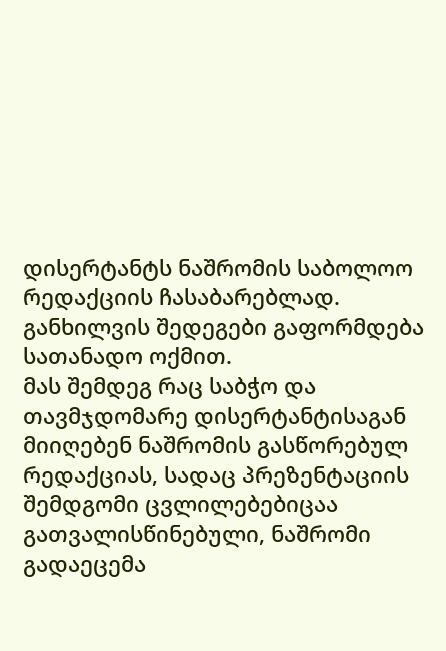დისერტანტს ნაშრომის საბოლოო რედაქციის ჩასაბარებლად. განხილვის შედეგები გაფორმდება სათანადო ოქმით.
მას შემდეგ რაც საბჭო და თავმჯდომარე დისერტანტისაგან მიიღებენ ნაშრომის გასწორებულ რედაქციას, სადაც პრეზენტაციის შემდგომი ცვლილებებიცაა გათვალისწინებული, ნაშრომი გადაეცემა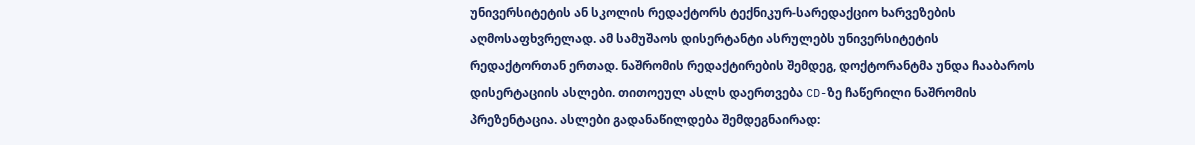უნივერსიტეტის ან სკოლის რედაქტორს ტექნიკურ-სარედაქციო ხარვეზების აღმოსაფხვრელად. ამ სამუშაოს დისერტანტი ასრულებს უნივერსიტეტის რედაქტორთან ერთად. ნაშრომის რედაქტირების შემდეგ, დოქტორანტმა უნდა ჩააბაროს დისერტაციის ასლები. თითოეულ ასლს დაერთვება CD-ზე ჩაწერილი ნაშრომის პრეზენტაცია. ასლები გადანაწილდება შემდეგნაირად: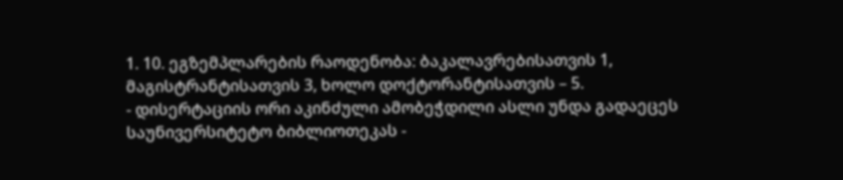1. 10. ეგზემპლარების რაოდენობა: ბაკალავრებისათვის 1, მაგისტრანტისათვის 3, ხოლო დოქტორანტისათვის – 5.
- დისერტაციის ორი აკინძული ამობეჭდილი ასლი უნდა გადაეცეს საუნივერსიტეტო ბიბლიოთეკას -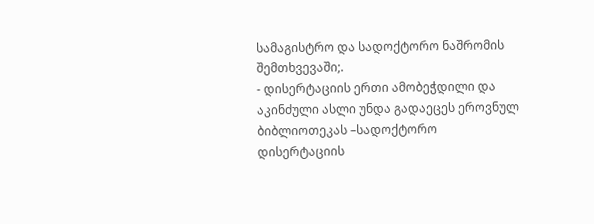სამაგისტრო და სადოქტორო ნაშრომის შემთხვევაში;.
- დისერტაციის ერთი ამობეჭდილი და აკინძული ასლი უნდა გადაეცეს ეროვნულ ბიბლიოთეკას –სადოქტორო დისერტაციის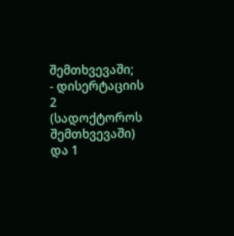შემთხვევაში;
- დისერტაციის 2 (სადოქტოროს შემთხვევაში) და 1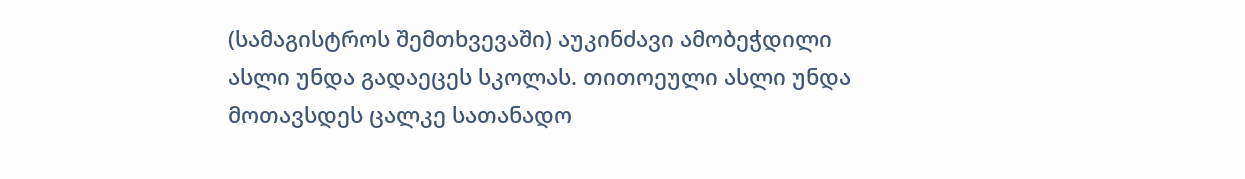(სამაგისტროს შემთხვევაში) აუკინძავი ამობეჭდილი ასლი უნდა გადაეცეს სკოლას. თითოეული ასლი უნდა მოთავსდეს ცალკე სათანადო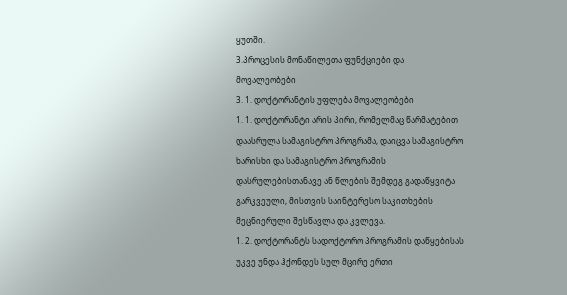ყუთში.
3.პროცესის მონაწილეთა ფუნქციები და მოვალეობები
3. 1. დოქტორანტის უფლება მოვალეობები
1. 1. დოქტორანტი არის პირი, რომელმაც წარმატებით დაასრულა სამაგისტრო პროგრამა, დაიცვა სამაგისტრო ხარისხი და სამაგისტრო პროგრამის დასრულებისთანავე ან წლების შემდეგ გადაწყვიტა გარკვეული, მისთვის საინტერესო საკითხების მეცნიერული შესწავლა და კვლევა.
1. 2. დოქტორანტს სადოქტორო პროგრამის დაწყებისას უკვე უნდა ჰქონდეს სულ მცირე ერთი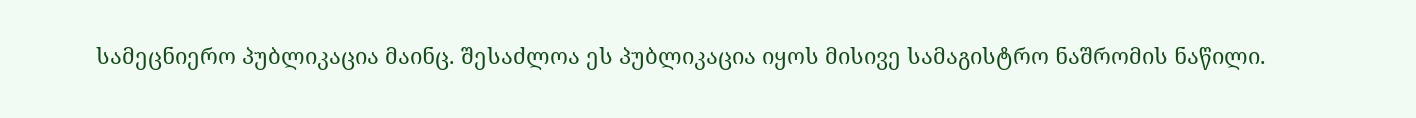სამეცნიერო პუბლიკაცია მაინც. შესაძლოა ეს პუბლიკაცია იყოს მისივე სამაგისტრო ნაშრომის ნაწილი.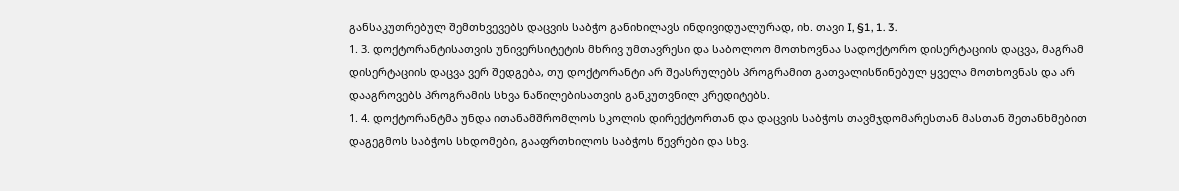განსაკუთრებულ შემთხვევებს დაცვის საბჭო განიხილავს ინდივიდუალურად, იხ. თავი I, §1, 1. 3.
1. 3. დოქტორანტისათვის უნივერსიტეტის მხრივ უმთავრესი და საბოლოო მოთხოვნაა სადოქტორო დისერტაციის დაცვა, მაგრამ დისერტაციის დაცვა ვერ შედგება, თუ დოქტორანტი არ შეასრულებს პროგრამით გათვალისწინებულ ყველა მოთხოვნას და არ დააგროვებს პროგრამის სხვა ნაწილებისათვის განკუთვნილ კრედიტებს.
1. 4. დოქტორანტმა უნდა ითანამშრომლოს სკოლის დირექტორთან და დაცვის საბჭოს თავმჯდომარესთან მასთან შეთანხმებით დაგეგმოს საბჭოს სხდომები, გააფრთხილოს საბჭოს წევრები და სხვ.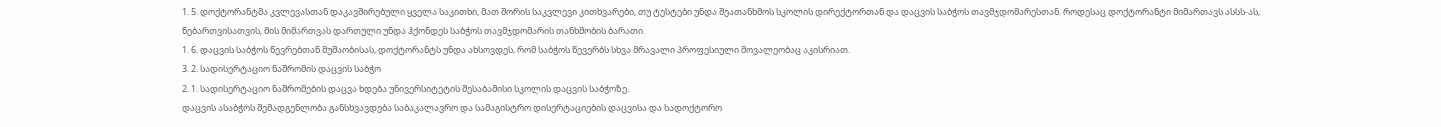1. 5. დოქტორანტმა კვლევასთან დაკავშირებული ყველა საკითხი, მათ შორის საკვლევი კითხვარები, თუ ტესტები უნდა შეათანხმოს სკოლის დირექტორთან და დაცვის საბჭოს თავმჯდომარესთან. როდესაც დოქტორანტი მიმართავს ასსს-ას, ნებართვისათვის, მის მიმართვას დართული უნდა ჰქონდეს საბჭოს თავმჯდომარის თანხმობის ბარათი.
1. 6. დაცვის საბჭოს წევრებთან მუშაობისას, დოქტორანტს უნდა ახსოვდეს, რომ საბჭოს წევერბს სხვა მრავალი პროფესიული მოვალეობაც აკისრიათ.
3. 2. სადისერტაციო ნაშრომის დაცვის საბჭო
2. 1. სადისერტაციო ნაშრომების დაცვა ხდება უნივერსიტეტის შესაბამისი სკოლის დაცვის საბჭოზე.
დაცვის ასაბჭოს შემადგენლობა განსხვავდება საბაკალავრო და სამაგისტრო დისერტაციების დაცვისა და სადოქტორო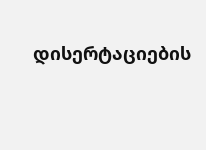დისერტაციების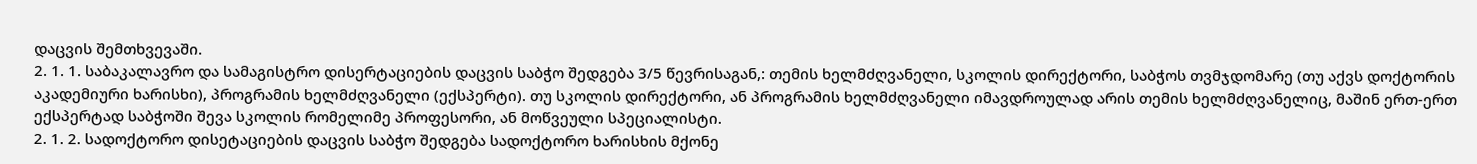დაცვის შემთხვევაში.
2. 1. 1. საბაკალავრო და სამაგისტრო დისერტაციების დაცვის საბჭო შედგება 3/5 წევრისაგან,: თემის ხელმძღვანელი, სკოლის დირექტორი, საბჭოს თვმჯდომარე (თუ აქვს დოქტორის აკადემიური ხარისხი), პროგრამის ხელმძღვანელი (ექსპერტი). თუ სკოლის დირექტორი, ან პროგრამის ხელმძღვანელი იმავდროულად არის თემის ხელმძღვანელიც, მაშინ ერთ-ერთ ექსპერტად საბჭოში შევა სკოლის რომელიმე პროფესორი, ან მოწვეული სპეციალისტი.
2. 1. 2. სადოქტორო დისეტაციების დაცვის საბჭო შედგება სადოქტორო ხარისხის მქონე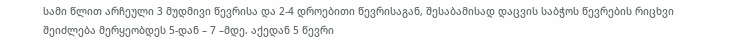სამი წლით არჩეული 3 მუდმივი წევრისა და 2-4 დროებითი წევრისაგან, შესაბამისად დაცვის საბჭოს წევრების რიცხვი შეიძლება მერყეობდეს 5-დან – 7 –მდე. აქედან 5 წევრი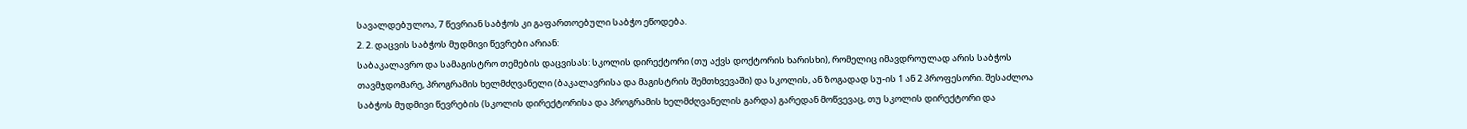სავალდებულოა, 7 წევრიან საბჭოს კი გაფართოებული საბჭო ეწოდება.
2. 2. დაცვის საბჭოს მუდმივი წევრები არიან:
საბაკალავრო და სამაგისტრო თემების დაცვისას: სკოლის დირექტორი (თუ აქვს დოქტორის ხარისხი), რომელიც იმავდროულად არის საბჭოს თავმჯდომარე, პროგრამის ხელმძღვანელი (ბაკალავრისა და მაგისტრის შემთხვევაში) და სკოლის, ან ზოგადად სუ-ის 1 ან 2 პროფესორი. შესაძლოა საბჭოს მუდმივი წევრების (სკოლის დირექტორისა და პროგრამის ხელმძღვანელის გარდა) გარედან მოწვევაც, თუ სკოლის დირექტორი და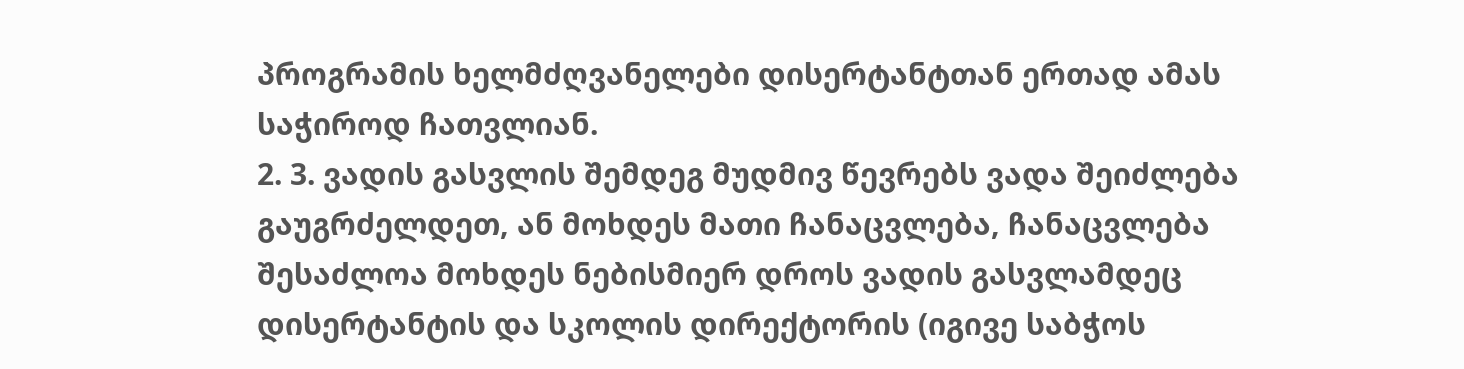პროგრამის ხელმძღვანელები დისერტანტთან ერთად ამას საჭიროდ ჩათვლიან.
2. 3. ვადის გასვლის შემდეგ მუდმივ წევრებს ვადა შეიძლება გაუგრძელდეთ, ან მოხდეს მათი ჩანაცვლება, ჩანაცვლება შესაძლოა მოხდეს ნებისმიერ დროს ვადის გასვლამდეც დისერტანტის და სკოლის დირექტორის (იგივე საბჭოს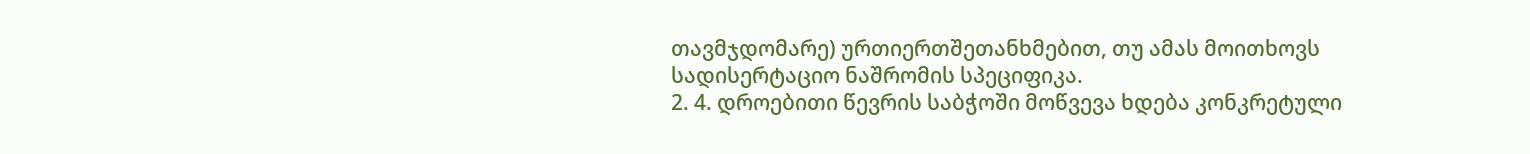თავმჯდომარე) ურთიერთშეთანხმებით, თუ ამას მოითხოვს სადისერტაციო ნაშრომის სპეციფიკა.
2. 4. დროებითი წევრის საბჭოში მოწვევა ხდება კონკრეტული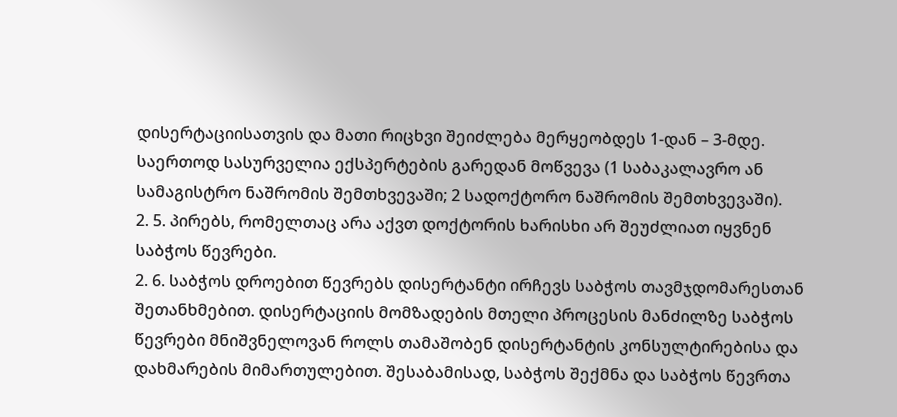დისერტაციისათვის და მათი რიცხვი შეიძლება მერყეობდეს 1-დან – 3-მდე. საერთოდ სასურველია ექსპერტების გარედან მოწვევა (1 საბაკალავრო ან სამაგისტრო ნაშრომის შემთხვევაში; 2 სადოქტორო ნაშრომის შემთხვევაში).
2. 5. პირებს, რომელთაც არა აქვთ დოქტორის ხარისხი არ შეუძლიათ იყვნენ საბჭოს წევრები.
2. 6. საბჭოს დროებით წევრებს დისერტანტი ირჩევს საბჭოს თავმჯდომარესთან შეთანხმებით. დისერტაციის მომზადების მთელი პროცესის მანძილზე საბჭოს წევრები მნიშვნელოვან როლს თამაშობენ დისერტანტის კონსულტირებისა და დახმარების მიმართულებით. შესაბამისად, საბჭოს შექმნა და საბჭოს წევრთა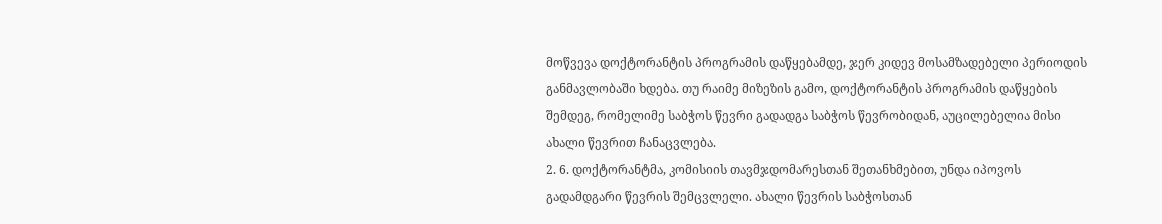მოწვევა დოქტორანტის პროგრამის დაწყებამდე, ჯერ კიდევ მოსამზადებელი პერიოდის განმავლობაში ხდება. თუ რაიმე მიზეზის გამო, დოქტორანტის პროგრამის დაწყების შემდეგ, რომელიმე საბჭოს წევრი გადადგა საბჭოს წევრობიდან, აუცილებელია მისი ახალი წევრით ჩანაცვლება.
2. 6. დოქტორანტმა, კომისიის თავმჯდომარესთან შეთანხმებით, უნდა იპოვოს გადამდგარი წევრის შემცვლელი. ახალი წევრის საბჭოსთან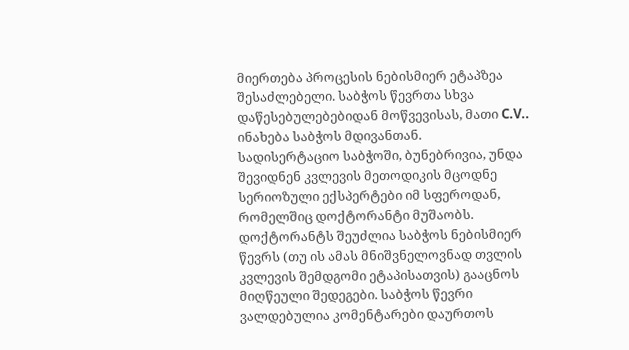მიერთება პროცესის ნებისმიერ ეტაპზეა შესაძლებელი. საბჭოს წევრთა სხვა დაწესებულებებიდან მოწვევისას, მათი C.V.. ინახება საბჭოს მდივანთან.
სადისერტაციო საბჭოში, ბუნებრივია, უნდა შევიდნენ კვლევის მეთოდიკის მცოდნე სერიოზული ექსპერტები იმ სფეროდან, რომელშიც დოქტორანტი მუშაობს.
დოქტორანტს შეუძლია საბჭოს ნებისმიერ წევრს (თუ ის ამას მნიშვნელოვნად თვლის კვლევის შემდგომი ეტაპისათვის) გააცნოს მიღწეული შედეგები. საბჭოს წევრი ვალდებულია კომენტარები დაურთოს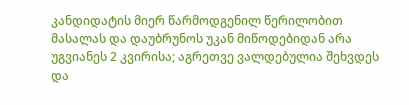კანდიდატის მიერ წარმოდგენილ წერილობით მასალას და დაუბრუნოს უკან მიწოდებიდან არა უგვიანეს 2 კვირისა; აგრეთვე ვალდებულია შეხვდეს და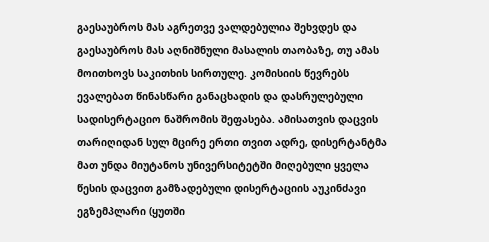გაესაუბროს მას აგრეთვე ვალდებულია შეხვდეს და გაესაუბროს მას აღნიშნული მასალის თაობაზე, თუ ამას მოითხოვს საკითხის სირთულე. კომისიის წევრებს ევალებათ წინასწარი განაცხადის და დასრულებული სადისერტაციო ნაშრომის შეფასება. ამისათვის დაცვის თარიღიდან სულ მცირე ერთი თვით ადრე, დისერტანტმა მათ უნდა მიუტანოს უნივერსიტეტში მიღებული ყველა წესის დაცვით გამზადებული დისერტაციის აუკინძავი ეგზემპლარი (ყუთში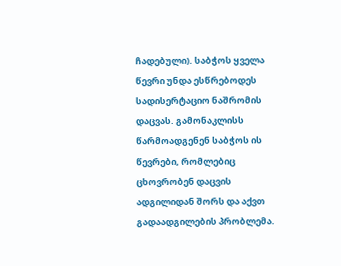ჩადებული). საბჭოს ყველა წევრი უნდა ესწრებოდეს სადისერტაციო ნაშრომის დაცვას. გამონაკლისს წარმოადგენენ საბჭოს ის წევრები, რომლებიც ცხოვრობენ დაცვის ადგილიდან შორს და აქვთ გადაადგილების პრობლემა.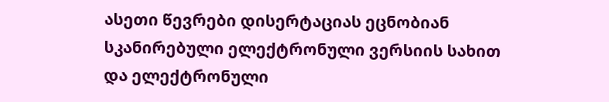ასეთი წევრები დისერტაციას ეცნობიან სკანირებული ელექტრონული ვერსიის სახით და ელექტრონული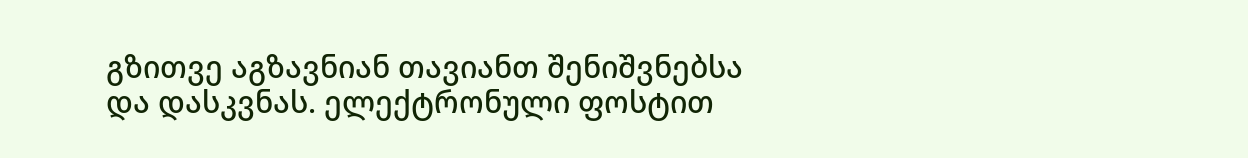გზითვე აგზავნიან თავიანთ შენიშვნებსა და დასკვნას. ელექტრონული ფოსტით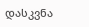დასკვნა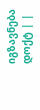იგზავნება დოქტ | |